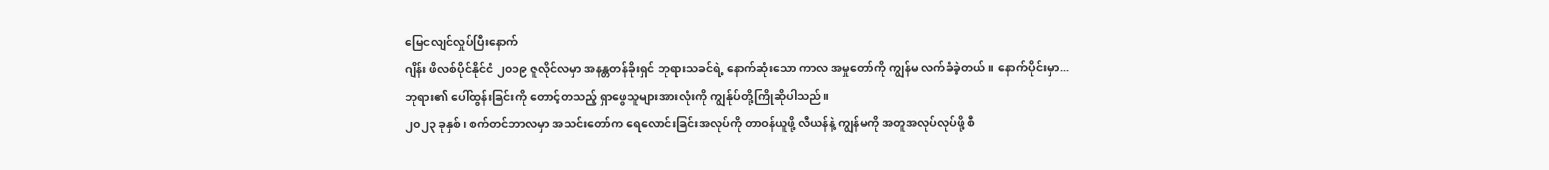မြေငလျင်လှုပ်ပြီးနောက်
ဂျိန်း ဖိလစ်ပိုင်နိုင်ငံ ၂၀၁၉ ဇူလိုင်လမှာ အနန္တတန်ခိုးရှင် ဘုရားသခင်ရဲ့ နောက်ဆုံးသော ကာလ အမှုတော်ကို ကျွန်မ လက်ခံခဲ့တယ်။ နောက်ပိုင်းမှာ...
ဘုရား၏ ပေါ်ထွန်းခြင်းကို တောင့်တသည့် ရှာဖွေသူများအားလုံးကို ကျွန်ုပ်တို့ကြိုဆိုပါသည်။
၂၀၂၃ ခုနှစ်၊ စက်တင်ဘာလမှာ အသင်းတော်က ရေလောင်းခြင်းအလုပ်ကို တာဝန်ယူဖို့ လီယန်နဲ့ ကျွန်မကို အတူအလုပ်လုပ်ဖို့ စီ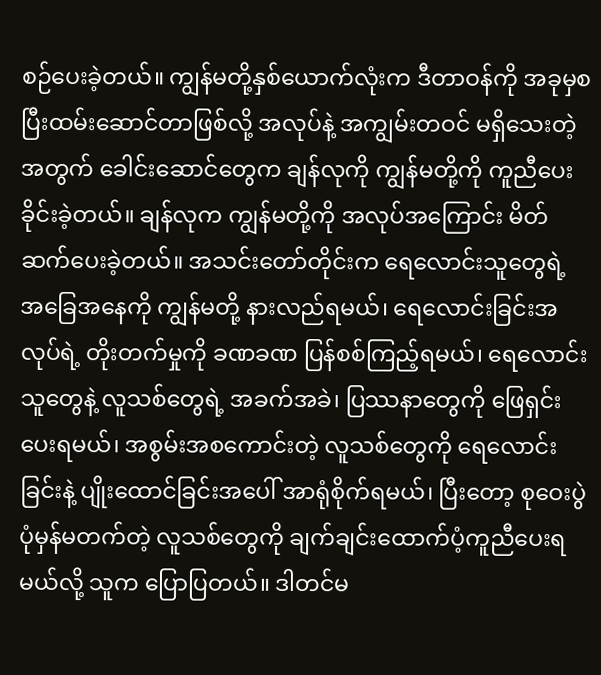စဉ်ပေးခဲ့တယ်။ ကျွန်မတို့နှစ်ယောက်လုံးက ဒီတာဝန်ကို အခုမှစပြီးထမ်းဆောင်တာဖြစ်လို့ အလုပ်နဲ့ အကျွမ်းတဝင် မရှိသေးတဲ့အတွက် ခေါင်းဆောင်တွေက ချန်လုကို ကျွန်မတို့ကို ကူညီပေးခိုင်းခဲ့တယ်။ ချန်လုက ကျွန်မတို့ကို အလုပ်အကြောင်း မိတ်ဆက်ပေးခဲ့တယ်။ အသင်းတော်တိုင်းက ရေလောင်းသူတွေရဲ့ အခြေအနေကို ကျွန်မတို့ နားလည်ရမယ်၊ ရေလောင်းခြင်းအလုပ်ရဲ့ တိုးတက်မှုကို ခဏခဏ ပြန်စစ်ကြည့်ရမယ်၊ ရေလောင်းသူတွေနဲ့ လူသစ်တွေရဲ့ အခက်အခဲ၊ ပြဿနာတွေကို ဖြေရှင်းပေးရမယ်၊ အစွမ်းအစကောင်းတဲ့ လူသစ်တွေကို ရေလောင်းခြင်းနဲ့ ပျိုးထောင်ခြင်းအပေါ် အာရုံစိုက်ရမယ်၊ ပြီးတော့ စုဝေးပွဲပုံမှန်မတက်တဲ့ လူသစ်တွေကို ချက်ချင်းထောက်ပံ့ကူညီပေးရမယ်လို့ သူက ပြောပြတယ်။ ဒါတင်မ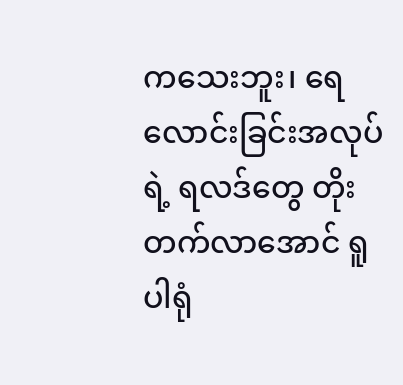ကသေးဘူး၊ ရေလောင်းခြင်းအလုပ်ရဲ့ ရလဒ်တွေ တိုးတက်လာအောင် ရူပါရုံ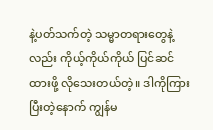နဲ့ပတ်သက်တဲ့ သမ္မာတရားတွေနဲ့လည်း ကိုယ့်ကိုယ်ကိုယ် ပြင်ဆင်ထားဖို့ လိုသေးတယ်တဲ့။ ဒါကိုကြားပြီးတဲ့နောက် ကျွန်မ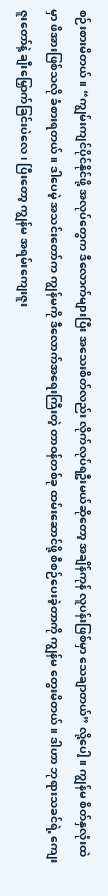စဉ်းစားမိတယ်။ “ကျွမ်းကျင်ပိုင်နိုင်ဖို့ အလုပ်တွေက ဒီလောက်များပြီး အသေးစိတ်လည်း လိုက်လုပ်ရဦးမယ်ဆိုတော့ အချိန်ကုန် လူပန်းဖြစ်မှာ သေချာတယ်” လို့ပေါ့။ ကျွန်မ စိတ်နှလုံးထဲမှာ ဖိအားဖြစ်သလို ခံစားရတယ်။ ဒါပေမဲ့ အသင်းတော်က ကျွန်မကို ဒီလောက်အရေးကြီးတဲ့ တာဝန်တစ်ခု ထမ်းဆောင်ဖို့ စီစဉ်ပေးခဲ့တာကို ကျွန်မ တွေးမိတယ်။ ဒါဟာ ဘုရားသခင်ရဲ့ ကျေးဇူးတော်နဲ့ ချီးမြှောက်ခြင်းပဲလေ၊ ပြီးတော့ ကျွန်မ အရမ်းကျေးဇူး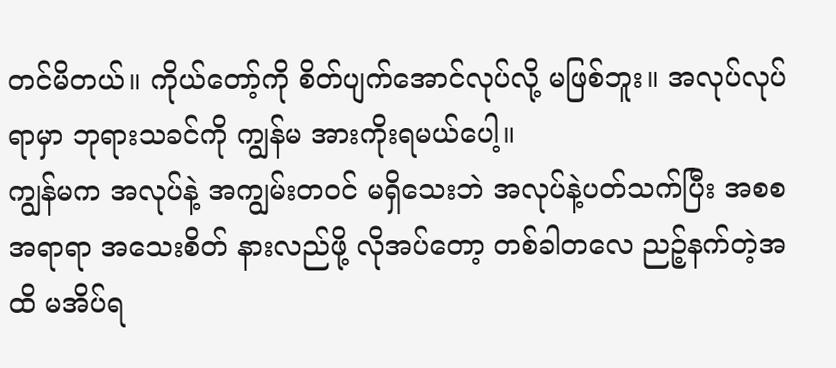တင်မိတယ်။ ကိုယ်တော့်ကို စိတ်ပျက်အောင်လုပ်လို့ မဖြစ်ဘူး။ အလုပ်လုပ်ရာမှာ ဘုရားသခင်ကို ကျွန်မ အားကိုးရမယ်ပေါ့။
ကျွန်မက အလုပ်နဲ့ အကျွမ်းတဝင် မရှိသေးဘဲ အလုပ်နဲ့ပတ်သက်ပြီး အစစအရာရာ အသေးစိတ် နားလည်ဖို့ လိုအပ်တော့ တစ်ခါတလေ ညဉ့်နက်တဲ့အထိ မအိပ်ရ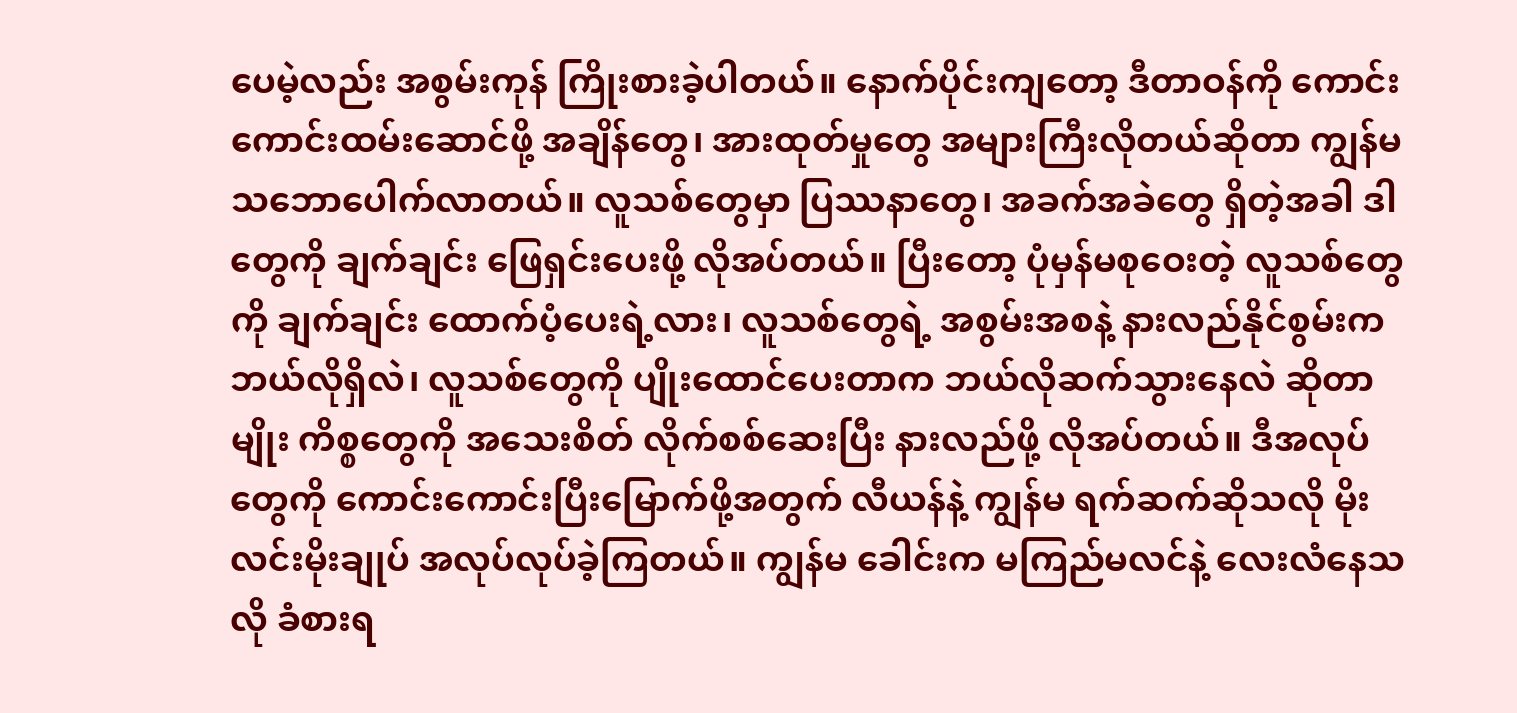ပေမဲ့လည်း အစွမ်းကုန် ကြိုးစားခဲ့ပါတယ်။ နောက်ပိုင်းကျတော့ ဒီတာဝန်ကို ကောင်းကောင်းထမ်းဆောင်ဖို့ အချိန်တွေ၊ အားထုတ်မှုတွေ အများကြီးလိုတယ်ဆိုတာ ကျွန်မ သဘောပေါက်လာတယ်။ လူသစ်တွေမှာ ပြဿနာတွေ၊ အခက်အခဲတွေ ရှိတဲ့အခါ ဒါတွေကို ချက်ချင်း ဖြေရှင်းပေးဖို့ လိုအပ်တယ်။ ပြီးတော့ ပုံမှန်မစုဝေးတဲ့ လူသစ်တွေကို ချက်ချင်း ထောက်ပံ့ပေးရဲ့လား၊ လူသစ်တွေရဲ့ အစွမ်းအစနဲ့ နားလည်နိုင်စွမ်းက ဘယ်လိုရှိလဲ၊ လူသစ်တွေကို ပျိုးထောင်ပေးတာက ဘယ်လိုဆက်သွားနေလဲ ဆိုတာမျိုး ကိစ္စတွေကို အသေးစိတ် လိုက်စစ်ဆေးပြီး နားလည်ဖို့ လိုအပ်တယ်။ ဒီအလုပ်တွေကို ကောင်းကောင်းပြီးမြောက်ဖို့အတွက် လီယန်နဲ့ ကျွန်မ ရက်ဆက်ဆိုသလို မိုးလင်းမိုးချုပ် အလုပ်လုပ်ခဲ့ကြတယ်။ ကျွန်မ ခေါင်းက မကြည်မလင်နဲ့ လေးလံနေသလို ခံစားရ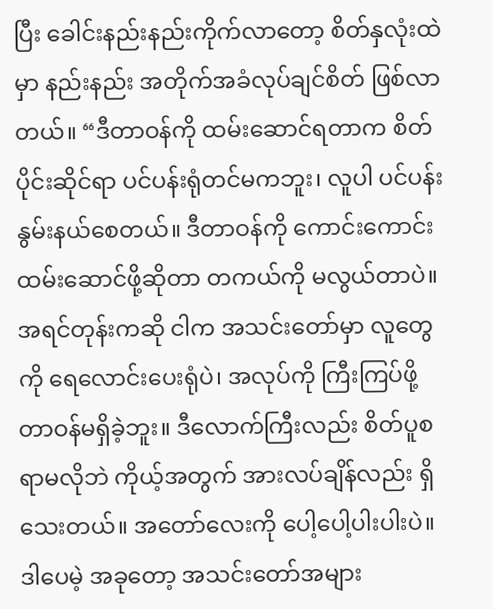ပြီး ခေါင်းနည်းနည်းကိုက်လာတော့ စိတ်နှလုံးထဲမှာ နည်းနည်း အတိုက်အခံလုပ်ချင်စိတ် ဖြစ်လာတယ်။ “ဒီတာဝန်ကို ထမ်းဆောင်ရတာက စိတ်ပိုင်းဆိုင်ရာ ပင်ပန်းရုံတင်မကဘူး၊ လူပါ ပင်ပန်းနွမ်းနယ်စေတယ်။ ဒီတာဝန်ကို ကောင်းကောင်းထမ်းဆောင်ဖို့ဆိုတာ တကယ်ကို မလွယ်တာပဲ။ အရင်တုန်းကဆို ငါက အသင်းတော်မှာ လူတွေကို ရေလောင်းပေးရုံပဲ၊ အလုပ်ကို ကြီးကြပ်ဖို့ တာဝန်မရှိခဲ့ဘူး။ ဒီလောက်ကြီးလည်း စိတ်ပူစရာမလိုဘဲ ကိုယ့်အတွက် အားလပ်ချိန်လည်း ရှိသေးတယ်။ အတော်လေးကို ပေါ့ပေါ့ပါးပါးပဲ။ ဒါပေမဲ့ အခုတော့ အသင်းတော်အများ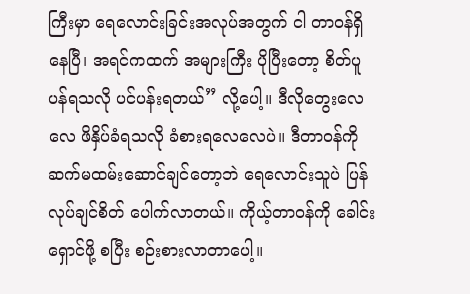ကြီးမှာ ရေလောင်းခြင်းအလုပ်အတွက် ငါ တာဝန်ရှိနေပြီ၊ အရင်ကထက် အများကြီး ပိုပြီးတော့ စိတ်ပူပန်ရသလို ပင်ပန်းရတယ်” လို့ပေါ့။ ဒီလိုတွေးလေလေ ဖိနှိပ်ခံရသလို ခံစားရလေလေပဲ။ ဒီတာဝန်ကို ဆက်မထမ်းဆောင်ချင်တော့ဘဲ ရေလောင်းသူပဲ ပြန်လုပ်ချင်စိတ် ပေါက်လာတယ်။ ကိုယ့်တာဝန်ကို ခေါင်းရှောင်ဖို့ စပြီး စဉ်းစားလာတာပေါ့။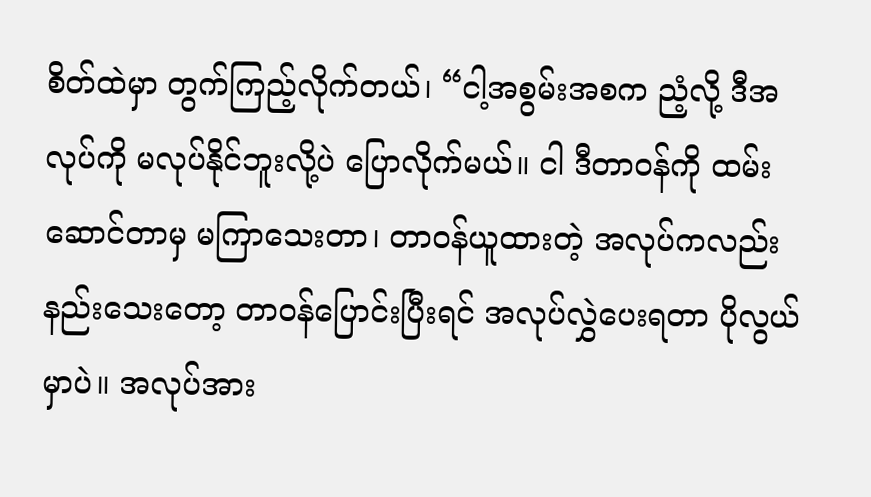စိတ်ထဲမှာ တွက်ကြည့်လိုက်တယ်၊ “ငါ့အစွမ်းအစက ညံ့လို့ ဒီအလုပ်ကို မလုပ်နိုင်ဘူးလို့ပဲ ပြောလိုက်မယ်။ ငါ ဒီတာဝန်ကို ထမ်းဆောင်တာမှ မကြာသေးတာ၊ တာဝန်ယူထားတဲ့ အလုပ်ကလည်း နည်းသေးတော့ တာဝန်ပြောင်းပြီးရင် အလုပ်လွှဲပေးရတာ ပိုလွယ်မှာပဲ။ အလုပ်အား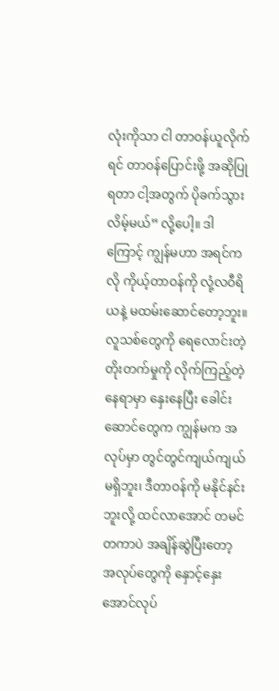လုံးကိုသာ ငါ တာဝန်ယူလိုက်ရင် တာဝန်ပြောင်းဖို့ အဆိုပြုရတာ ငါ့အတွက် ပိုခက်သွားလိမ့်မယ်” လို့ပေါ့။ ဒါကြောင့် ကျွန်မဟာ အရင်ကလို ကိုယ့်တာဝန်ကို လုံ့လဝီရိယနဲ့ မထမ်းဆောင်တော့ဘူး။ လူသစ်တွေကို ရေလောင်းတဲ့ တိုးတက်မှုကို လိုက်ကြည့်တဲ့နေရာမှာ နှေးနေပြီး ခေါင်းဆောင်တွေက ကျွန်မက အလုပ်မှာ တွင်တွင်ကျယ်ကျယ်မရှိဘူး၊ ဒီတာဝန်ကို မနိုင်နင်းဘူးလို့ ထင်လာအောင် တမင်တကာပဲ အချိန်ဆွဲပြီးတော့ အလုပ်တွေကို နှောင့်နှေးအောင်လုပ်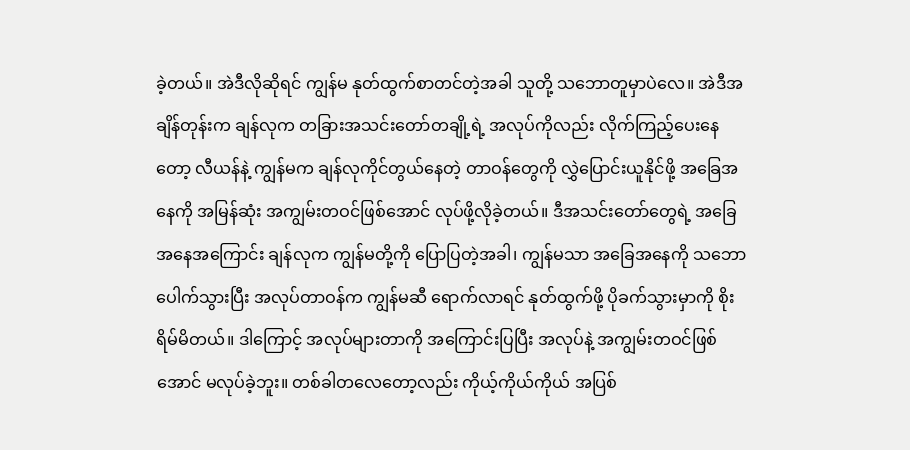ခဲ့တယ်။ အဲဒီလိုဆိုရင် ကျွန်မ နုတ်ထွက်စာတင်တဲ့အခါ သူတို့ သဘောတူမှာပဲလေ။ အဲဒီအချိန်တုန်းက ချန်လုက တခြားအသင်းတော်တချို့ရဲ့ အလုပ်ကိုလည်း လိုက်ကြည့်ပေးနေတော့ လီယန်နဲ့ ကျွန်မက ချန်လုကိုင်တွယ်နေတဲ့ တာဝန်တွေကို လွှဲပြောင်းယူနိုင်ဖို့ အခြေအနေကို အမြန်ဆုံး အကျွမ်းတဝင်ဖြစ်အောင် လုပ်ဖို့လိုခဲ့တယ်။ ဒီအသင်းတော်တွေရဲ့ အခြေအနေအကြောင်း ချန်လုက ကျွန်မတို့ကို ပြောပြတဲ့အခါ၊ ကျွန်မသာ အခြေအနေကို သဘောပေါက်သွားပြီး အလုပ်တာဝန်က ကျွန်မဆီ ရောက်လာရင် နုတ်ထွက်ဖို့ ပိုခက်သွားမှာကို စိုးရိမ်မိတယ်။ ဒါကြောင့် အလုပ်များတာကို အကြောင်းပြပြီး အလုပ်နဲ့ အကျွမ်းတဝင်ဖြစ်အောင် မလုပ်ခဲ့ဘူး။ တစ်ခါတလေတော့လည်း ကိုယ့်ကိုယ်ကိုယ် အပြစ်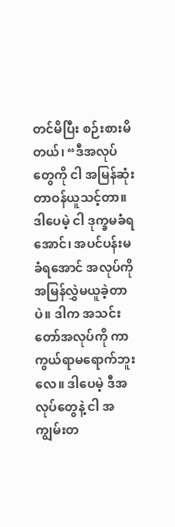တင်မိပြီး စဉ်းစားမိတယ်၊ “ဒီအလုပ်တွေကို ငါ အမြန်ဆုံး တာဝန်ယူသင့်တာ။ ဒါပေမဲ့ ငါ ဒုက္ခမခံရအောင်၊ အပင်ပန်းမခံရအောင် အလုပ်ကို အမြန်လွှဲမယူခဲ့တာပဲ။ ဒါက အသင်းတော်အလုပ်ကို ကာကွယ်ရာမရောက်ဘူးလေ။ ဒါပေမဲ့ ဒီအလုပ်တွေနဲ့ ငါ အကျွမ်းတ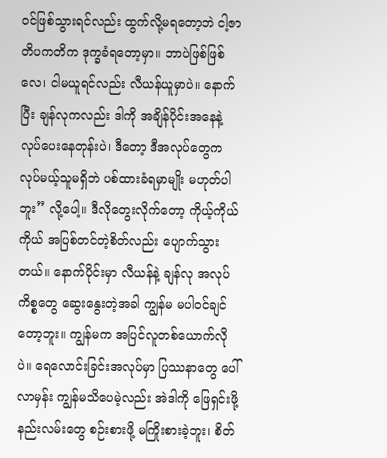ဝင်ဖြစ်သွားရင်လည်း ထွက်လို့မရတော့ဘဲ ငါ့ဇာတိပကတိက ဒုက္ခခံရတော့မှာ။ ဘာပဲဖြစ်ဖြစ်လေ၊ ငါမယူရင်လည်း လီယန်ယူမှာပဲ။ နောက်ပြီး ချန်လုကလည်း ဒါကို အချိန်ပိုင်းအနေနဲ့ လုပ်ပေးနေတုန်းပဲ၊ ဒီတော့ ဒီအလုပ်တွေက လုပ်မယ့်သူမရှိဘဲ ပစ်ထားခံရမှာမျိုး မဟုတ်ပါဘူး” လို့ပေါ့။ ဒီလိုတွေးလိုက်တော့ ကိုယ့်ကိုယ်ကိုယ် အပြစ်တင်တဲ့စိတ်လည်း ပျောက်သွားတယ်။ နောက်ပိုင်းမှာ လီယန်နဲ့ ချန်လု အလုပ်ကိစ္စတွေ ဆွေးနွေးတဲ့အခါ ကျွန်မ မပါဝင်ချင်တော့ဘူး။ ကျွန်မက အပြင်လူတစ်ယောက်လိုပဲ။ ရေလောင်းခြင်းအလုပ်မှာ ပြဿနာတွေ ပေါ်လာမှန်း ကျွန်မသိပေမဲ့လည်း အဲဒါကို ဖြေရှင်းဖို့ နည်းလမ်းတွေ စဉ်းစားဖို့ မကြိုးစားခဲ့ဘူး၊ စိတ်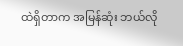ထဲရှိတာက အမြန်ဆုံး ဘယ်လို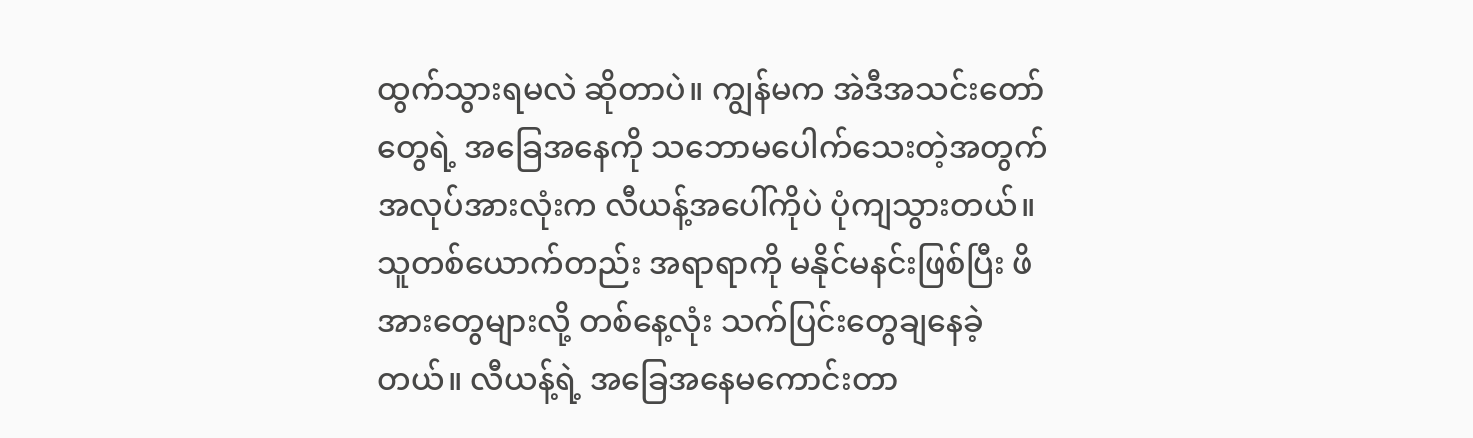ထွက်သွားရမလဲ ဆိုတာပဲ။ ကျွန်မက အဲဒီအသင်းတော်တွေရဲ့ အခြေအနေကို သဘောမပေါက်သေးတဲ့အတွက် အလုပ်အားလုံးက လီယန့်အပေါ်ကိုပဲ ပုံကျသွားတယ်။ သူတစ်ယောက်တည်း အရာရာကို မနိုင်မနင်းဖြစ်ပြီး ဖိအားတွေများလို့ တစ်နေ့လုံး သက်ပြင်းတွေချနေခဲ့တယ်။ လီယန့်ရဲ့ အခြေအနေမကောင်းတာ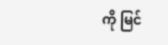ကို မြင်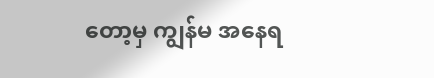တော့မှ ကျွန်မ အနေရ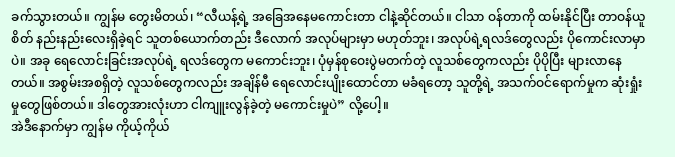ခက်သွားတယ်။ ကျွန်မ တွေးမိတယ်၊ “လီယန့်ရဲ့ အခြေအနေမကောင်းတာ ငါနဲ့ဆိုင်တယ်။ ငါသာ ဝန်တာကို ထမ်းနိုင်ပြီး တာဝန်ယူစိတ် နည်းနည်းလေးရှိခဲ့ရင် သူတစ်ယောက်တည်း ဒီလောက် အလုပ်များမှာ မဟုတ်ဘူး၊ အလုပ်ရဲ့ရလဒ်တွေလည်း ပိုကောင်းလာမှာပဲ။ အခု ရေလောင်းခြင်းအလုပ်ရဲ့ ရလဒ်တွေက မကောင်းဘူး၊ ပုံမှန်စုဝေးပွဲမတက်တဲ့ လူသစ်တွေကလည်း ပိုပိုပြီး များလာနေတယ်။ အစွမ်းအစရှိတဲ့ လူသစ်တွေကလည်း အချိန်မီ ရေလောင်းပျိုးထောင်တာ မခံရတော့ သူတို့ရဲ့ အသက်ဝင်ရောက်မှုက ဆုံးရှုံးမှုတွေဖြစ်တယ်။ ဒါတွေအားလုံးဟာ ငါကျူးလွန်ခဲ့တဲ့ မကောင်းမှုပဲ” လို့ပေါ့။
အဲဒီနောက်မှာ ကျွန်မ ကိုယ့်ကိုယ်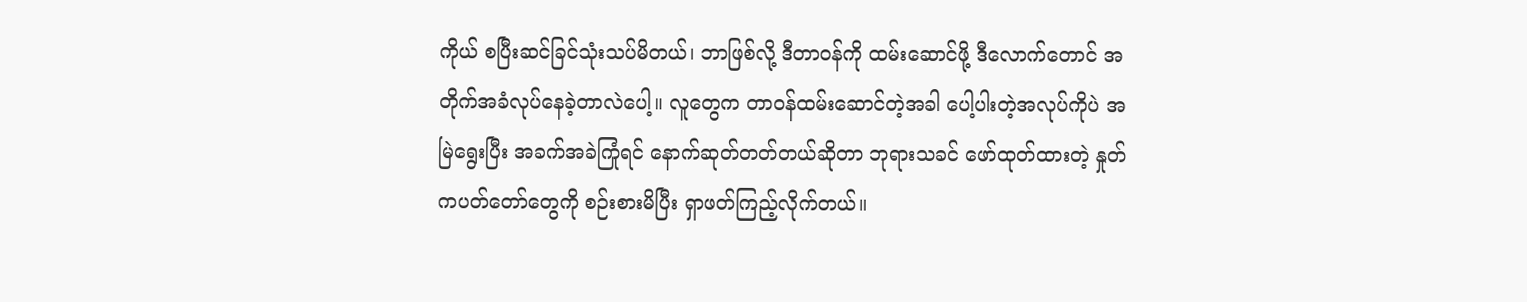ကိုယ် စပြီးဆင်ခြင်သုံးသပ်မိတယ်၊ ဘာဖြစ်လို့ ဒီတာဝန်ကို ထမ်းဆောင်ဖို့ ဒီလောက်တောင် အတိုက်အခံလုပ်နေခဲ့တာလဲပေါ့။ လူတွေက တာဝန်ထမ်းဆောင်တဲ့အခါ ပေါ့ပါးတဲ့အလုပ်ကိုပဲ အမြဲရွေးပြီး အခက်အခဲကြုံရင် နောက်ဆုတ်တတ်တယ်ဆိုတာ ဘုရားသခင် ဖော်ထုတ်ထားတဲ့ နှုတ်ကပတ်တော်တွေကို စဉ်းစားမိပြီး ရှာဖတ်ကြည့်လိုက်တယ်။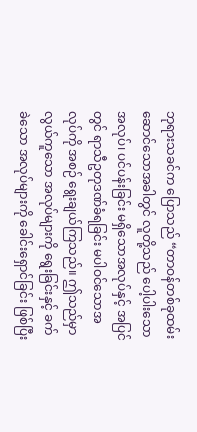ဘုရားသခင်က ပြောသည် “တာဝန်တစ်ခုထမ်းဆောင်သောအခါတွင် လူတို့သည် ပေါ့ပါးသောအလုပ်၊ ပင်ပန်းခြင်း မရှိသောအလုပ်နှင့် အပြင်တွင် ရာသီဥတုဒဏ်ခံရခြင်း မပါဝင်သောအလုပ်ကို အစဉ် ရွေးချယ်ကြသည်။ ဤသည်မှာ လွယ်ကူသော အလုပ်များကို ရွေးခြင်းနှင့် ခက်ခဲသော အလုပ်များကို ခေါင်းရှောင်ခြင်း ဖြစ်ပြီး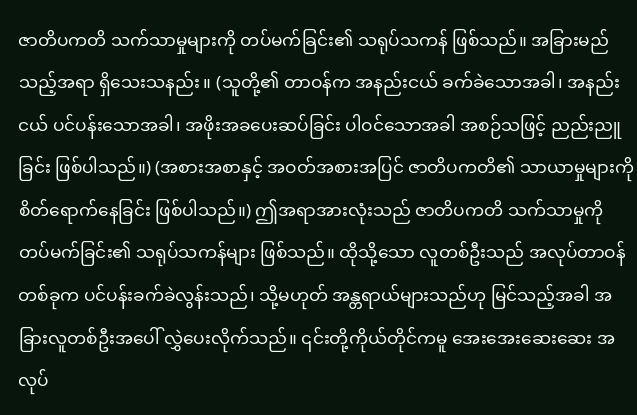ဇာတိပကတိ သက်သာမှုများကို တပ်မက်ခြင်း၏ သရုပ်သကန် ဖြစ်သည်။ အခြားမည်သည့်အရာ ရှိသေးသနည်း။ (သူတို့၏ တာဝန်က အနည်းငယ် ခက်ခဲသောအခါ၊ အနည်းငယ် ပင်ပန်းသောအခါ၊ အဖိုးအခပေးဆပ်ခြင်း ပါဝင်သောအခါ အစဉ်သဖြင့် ညည်းညူခြင်း ဖြစ်ပါသည်။) (အစားအစာနှင့် အဝတ်အစားအပြင် ဇာတိပကတိ၏ သာယာမှုများကို စိတ်ရောက်နေခြင်း ဖြစ်ပါသည်။) ဤအရာအားလုံးသည် ဇာတိပကတိ သက်သာမှုကို တပ်မက်ခြင်း၏ သရုပ်သကန်များ ဖြစ်သည်။ ထိုသို့သော လူတစ်ဦးသည် အလုပ်တာဝန်တစ်ခုက ပင်ပန်းခက်ခဲလွန်းသည်၊ သို့မဟုတ် အန္တရာယ်များသည်ဟု မြင်သည့်အခါ အခြားလူတစ်ဦးအပေါ် လွှဲပေးလိုက်သည်။ ၎င်းတို့ကိုယ်တိုင်ကမူ အေးအေးဆေးဆေး အလုပ်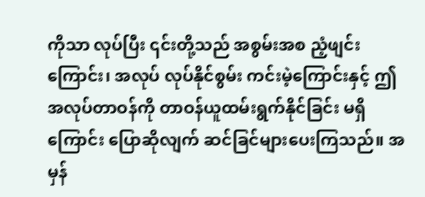ကိုသာ လုပ်ပြီး ၎င်းတို့သည် အစွမ်းအစ ညံ့ဖျင်းကြောင်း၊ အလုပ် လုပ်နိုင်စွမ်း ကင်းမဲ့ကြောင်းနှင့် ဤအလုပ်တာဝန်ကို တာဝန်ယူထမ်းရွက်နိုင်ခြင်း မရှိကြောင်း ပြောဆိုလျက် ဆင်ခြင်များပေးကြသည်။ အမှန်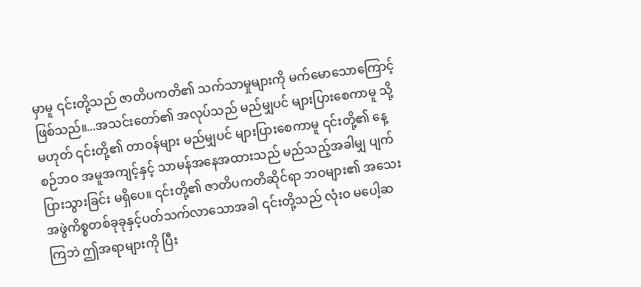မှာမူ ၎င်းတို့သည် ဇာတိပကတိ၏ သက်သာမှုများကို မက်မောသောကြောင့် ဖြစ်သည်။...အသင်းတော်၏ အလုပ်သည် မည်မျှပင် များပြားစေကာမူ သို့မဟုတ် ၎င်းတို့၏ တာဝန်များ မည်မျှပင် များပြားစေကာမူ ၎င်းတို့၏ နေ့စဉ်ဘဝ အမူအကျင့်နှင့် သာမန်အနေအထားသည် မည်သည့်အခါမျှ ပျက်ပြားသွားခြင်း မရှိပေ။ ၎င်းတို့၏ ဇာတိပကတိဆိုင်ရာ ဘဝများ၏ အသေးအဖွဲကိစ္စတစ်ခုခုနှင့်ပတ်သက်လာသောအခါ ၎င်းတို့သည် လုံးဝ မပေါ့ဆကြဘဲ ဤအရာများကို ပြီး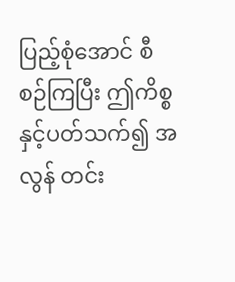ပြည့်စုံအောင် စီစဉ်ကြပြီး ဤကိစ္စနှင့်ပတ်သက်၍ အလွန် တင်း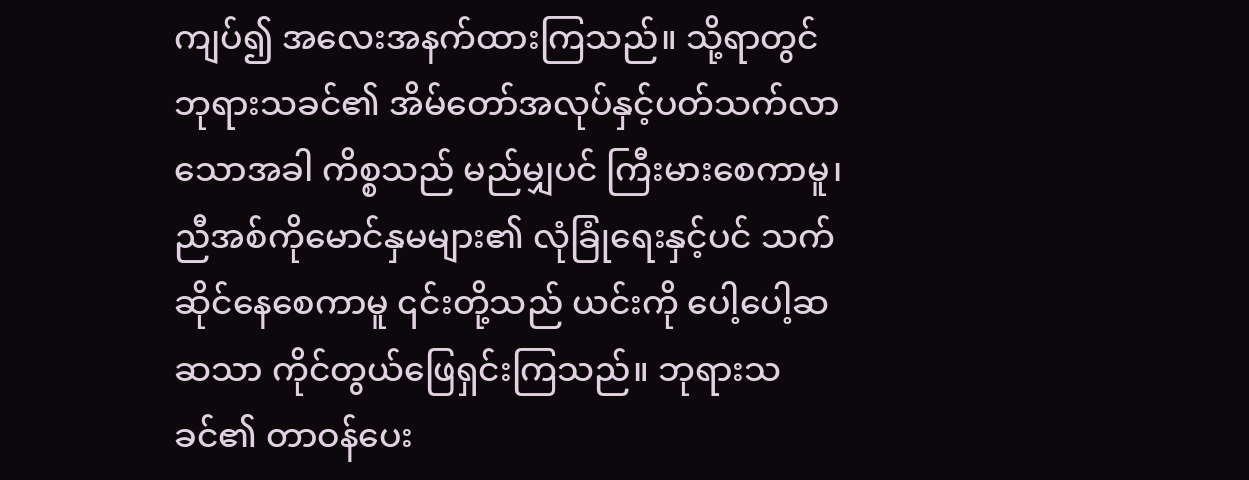ကျပ်၍ အလေးအနက်ထားကြသည်။ သို့ရာတွင် ဘုရားသခင်၏ အိမ်တော်အလုပ်နှင့်ပတ်သက်လာသောအခါ ကိစ္စသည် မည်မျှပင် ကြီးမားစေကာမူ၊ ညီအစ်ကိုမောင်နှမများ၏ လုံခြုံရေးနှင့်ပင် သက်ဆိုင်နေစေကာမူ ၎င်းတို့သည် ယင်းကို ပေါ့ပေါ့ဆဆသာ ကိုင်တွယ်ဖြေရှင်းကြသည်။ ဘုရားသခင်၏ တာဝန်ပေး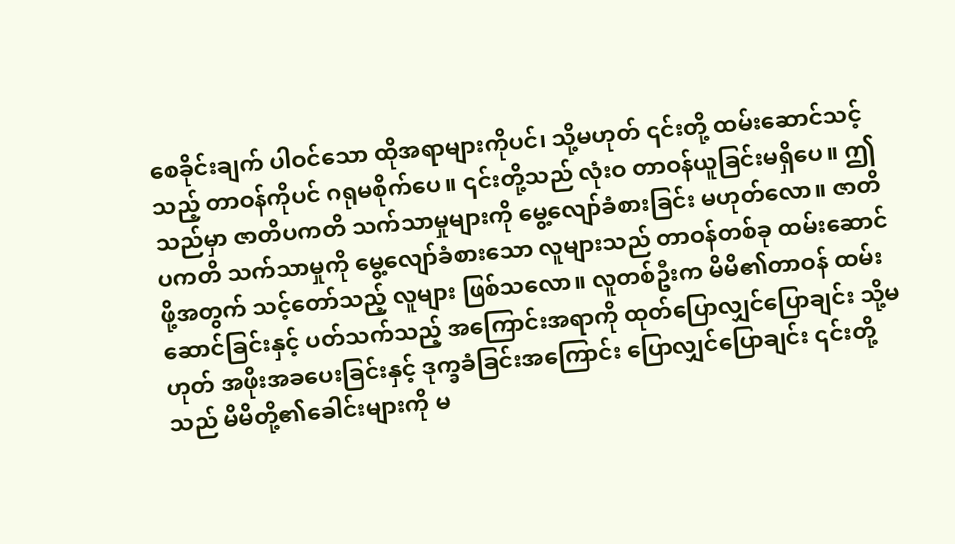စေခိုင်းချက် ပါဝင်သော ထိုအရာများကိုပင်၊ သို့မဟုတ် ၎င်းတို့ ထမ်းဆောင်သင့်သည့် တာဝန်ကိုပင် ဂရုမစိုက်ပေ။ ၎င်းတို့သည် လုံးဝ တာဝန်ယူခြင်းမရှိပေ။ ဤသည်မှာ ဇာတိပကတိ သက်သာမှုများကို မွေ့လျော်ခံစားခြင်း မဟုတ်လော။ ဇာတိပကတိ သက်သာမှုကို မွေ့လျော်ခံစားသော လူများသည် တာဝန်တစ်ခု ထမ်းဆောင်ဖို့အတွက် သင့်တော်သည့် လူများ ဖြစ်သလော။ လူတစ်ဦးက မိမိ၏တာဝန် ထမ်းဆောင်ခြင်းနှင့် ပတ်သက်သည့် အကြောင်းအရာကို ထုတ်ပြောလျှင်ပြောချင်း သို့မဟုတ် အဖိုးအခပေးခြင်းနှင့် ဒုက္ခခံခြင်းအကြောင်း ပြောလျှင်ပြောချင်း ၎င်းတို့သည် မိမိတို့၏ခေါင်းများကို မ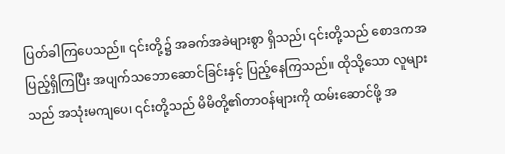ပြတ်ခါကြပေသည်။ ၎င်းတို့၌ အခက်အခဲများစွာ ရှိသည်၊ ၎င်းတို့သည် စောဒကအပြည့်ရှိကြပြီး အပျက်သဘောဆောင်ခြင်းနှင့် ပြည့်နေကြသည်။ ထိုသို့သော လူများသည် အသုံးမကျပေ၊ ၎င်းတို့သည် မိမိတို့၏တာဝန်များကို ထမ်းဆောင်ဖို့ အ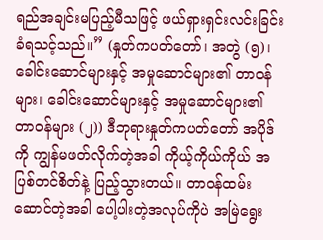ရည်အချင်းမပြည့်မီသဖြင့် ဖယ်ရှားရှင်းလင်းခြင်း ခံရသင့်သည်။” (နှုတ်ကပတ်တော်၊ အတွဲ (၅)၊ ခေါင်းဆောင်များနှင့် အမှုဆောင်များ၏ တာဝန်များ၊ ခေါင်းဆောင်များနှင့် အမှုဆောင်များ၏ တာဝန်များ (၂)) ဒီဘုရားနှုတ်ကပတ်တော် အပိုဒ်ကို ကျွန်မဖတ်လိုက်တဲ့အခါ ကိုယ့်ကိုယ်ကိုယ် အပြစ်တင်စိတ်နဲ့ ပြည့်သွားတယ်။ တာဝန်ထမ်းဆောင်တဲ့အခါ ပေါ့ပါးတဲ့အလုပ်ကိုပဲ အမြဲရွေး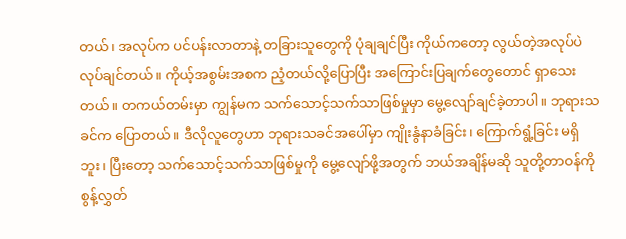တယ်၊ အလုပ်က ပင်ပန်းလာတာနဲ့ တခြားသူတွေကို ပုံချချင်ပြီး ကိုယ်ကတော့ လွယ်တဲ့အလုပ်ပဲ လုပ်ချင်တယ်။ ကိုယ့်အစွမ်းအစက ညံ့တယ်လို့ပြောပြီး အကြောင်းပြချက်တွေတောင် ရှာသေးတယ်။ တကယ်တမ်းမှာ ကျွန်မက သက်သောင့်သက်သာဖြစ်မှုမှာ မွေ့လျော်ချင်ခဲ့တာပါ။ ဘုရားသခင်က ပြောတယ်။ ဒီလိုလူတွေဟာ ဘုရားသခင်အပေါ်မှာ ကျိုးနွံနာခံခြင်း၊ ကြောက်ရွံ့ခြင်း မရှိဘူး၊ ပြီးတော့ သက်သောင့်သက်သာဖြစ်မှုကို မွေ့လျော်ဖို့အတွက် ဘယ်အချိန်မဆို သူတို့တာဝန်ကို စွန့်လွှတ်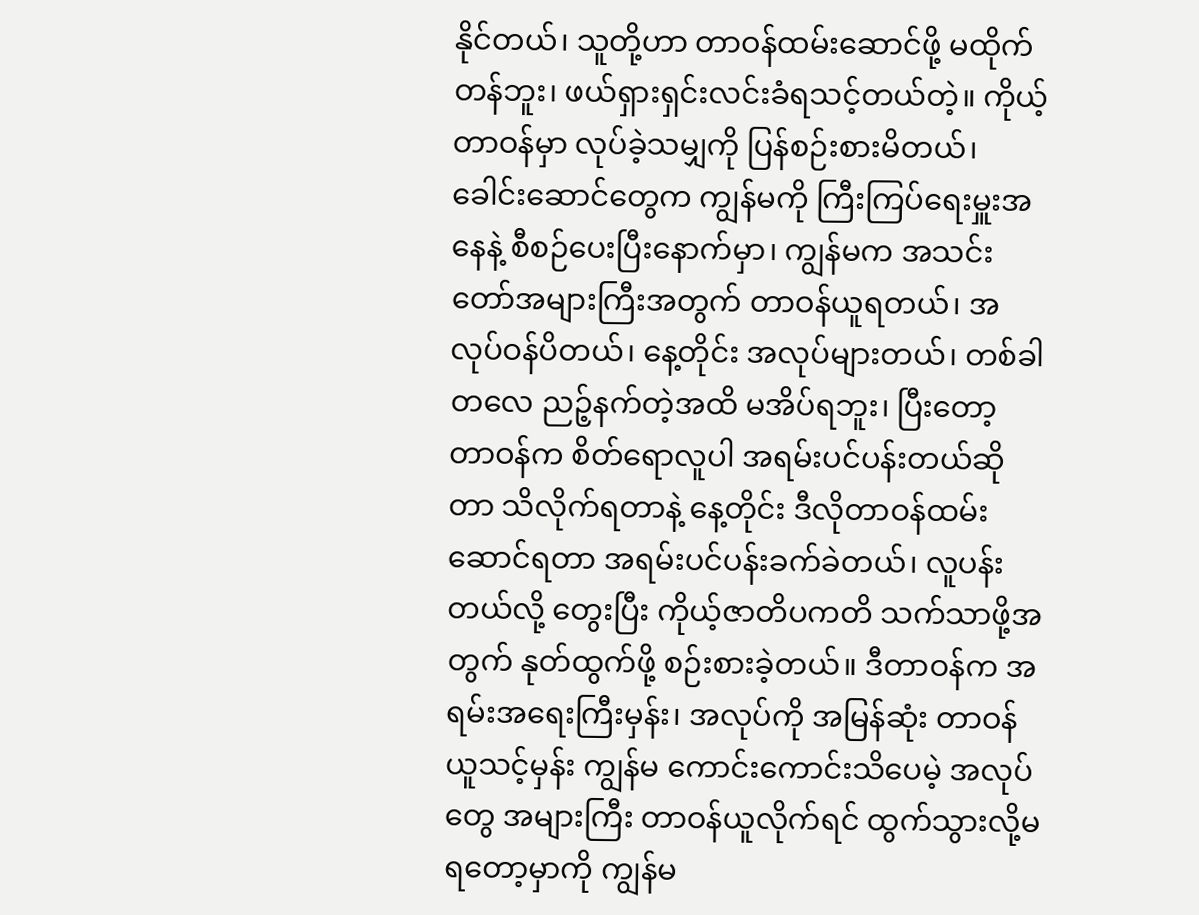နိုင်တယ်၊ သူတို့ဟာ တာဝန်ထမ်းဆောင်ဖို့ မထိုက်တန်ဘူး၊ ဖယ်ရှားရှင်းလင်းခံရသင့်တယ်တဲ့။ ကိုယ့်တာဝန်မှာ လုပ်ခဲ့သမျှကို ပြန်စဉ်းစားမိတယ်၊ ခေါင်းဆောင်တွေက ကျွန်မကို ကြီးကြပ်ရေးမှူးအနေနဲ့ စီစဉ်ပေးပြီးနောက်မှာ၊ ကျွန်မက အသင်းတော်အများကြီးအတွက် တာဝန်ယူရတယ်၊ အလုပ်ဝန်ပိတယ်၊ နေ့တိုင်း အလုပ်များတယ်၊ တစ်ခါတလေ ညဉ့်နက်တဲ့အထိ မအိပ်ရဘူး၊ ပြီးတော့ တာဝန်က စိတ်ရောလူပါ အရမ်းပင်ပန်းတယ်ဆိုတာ သိလိုက်ရတာနဲ့ နေ့တိုင်း ဒီလိုတာဝန်ထမ်းဆောင်ရတာ အရမ်းပင်ပန်းခက်ခဲတယ်၊ လူပန်းတယ်လို့ တွေးပြီး ကိုယ့်ဇာတိပကတိ သက်သာဖို့အတွက် နုတ်ထွက်ဖို့ စဉ်းစားခဲ့တယ်။ ဒီတာဝန်က အရမ်းအရေးကြီးမှန်း၊ အလုပ်ကို အမြန်ဆုံး တာဝန်ယူသင့်မှန်း ကျွန်မ ကောင်းကောင်းသိပေမဲ့ အလုပ်တွေ အများကြီး တာဝန်ယူလိုက်ရင် ထွက်သွားလို့မရတော့မှာကို ကျွန်မ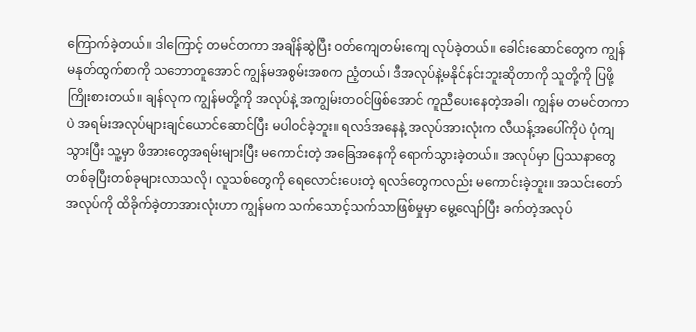ကြောက်ခဲ့တယ်။ ဒါကြောင့် တမင်တကာ အချိန်ဆွဲပြီး ဝတ်ကျေတမ်းကျေ လုပ်ခဲ့တယ်။ ခေါင်းဆောင်တွေက ကျွန်မနုတ်ထွက်စာကို သဘောတူအောင် ကျွန်မအစွမ်းအစက ညံ့တယ်၊ ဒီအလုပ်နဲ့မနိုင်နင်းဘူးဆိုတာကို သူတို့ကို ပြဖို့ကြိုးစားတယ်။ ချန်လုက ကျွန်မတို့ကို အလုပ်နဲ့ အကျွမ်းတဝင်ဖြစ်အောင် ကူညီပေးနေတဲ့အခါ၊ ကျွန်မ တမင်တကာပဲ အရမ်းအလုပ်များချင်ယောင်ဆောင်ပြီး မပါဝင်ခဲ့ဘူး။ ရလဒ်အနေနဲ့ အလုပ်အားလုံးက လီယန့်အပေါ်ကိုပဲ ပုံကျသွားပြီး သူ့မှာ ဖိအားတွေအရမ်းများပြီး မကောင်းတဲ့ အခြေအနေကို ရောက်သွားခဲ့တယ်။ အလုပ်မှာ ပြဿနာတွေ တစ်ခုပြီးတစ်ခုများလာသလို၊ လူသစ်တွေကို ရေလောင်းပေးတဲ့ ရလဒ်တွေကလည်း မကောင်းခဲ့ဘူး။ အသင်းတော်အလုပ်ကို ထိခိုက်ခဲ့တာအားလုံးဟာ ကျွန်မက သက်သောင့်သက်သာဖြစ်မှုမှာ မွေ့လျော်ပြီး ခက်တဲ့အလုပ်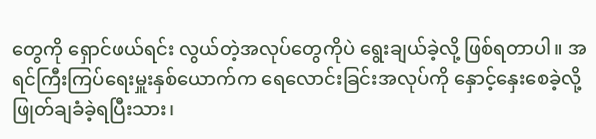တွေကို ရှောင်ဖယ်ရင်း လွယ်တဲ့အလုပ်တွေကိုပဲ ရွေးချယ်ခဲ့လို့ ဖြစ်ရတာပါ။ အရင်ကြီးကြပ်ရေးမှူးနှစ်ယောက်က ရေလောင်းခြင်းအလုပ်ကို နှောင့်နှေးစေခဲ့လို့ ဖြုတ်ချခံခဲ့ရပြီးသား၊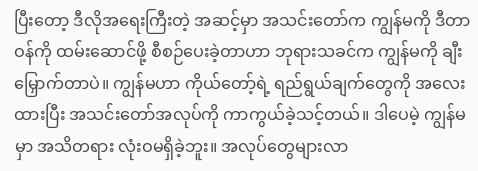ပြီးတော့ ဒီလိုအရေးကြီးတဲ့ အဆင့်မှာ အသင်းတော်က ကျွန်မကို ဒီတာဝန်ကို ထမ်းဆောင်ဖို့ စီစဉ်ပေးခဲ့တာဟာ ဘုရားသခင်က ကျွန်မကို ချီးမြှောက်တာပဲ။ ကျွန်မဟာ ကိုယ်တော့်ရဲ့ ရည်ရွယ်ချက်တွေကို အလေးထားပြီး အသင်းတော်အလုပ်ကို ကာကွယ်ခဲ့သင့်တယ်။ ဒါပေမဲ့ ကျွန်မမှာ အသိတရား လုံးဝမရှိခဲ့ဘူး။ အလုပ်တွေများလာ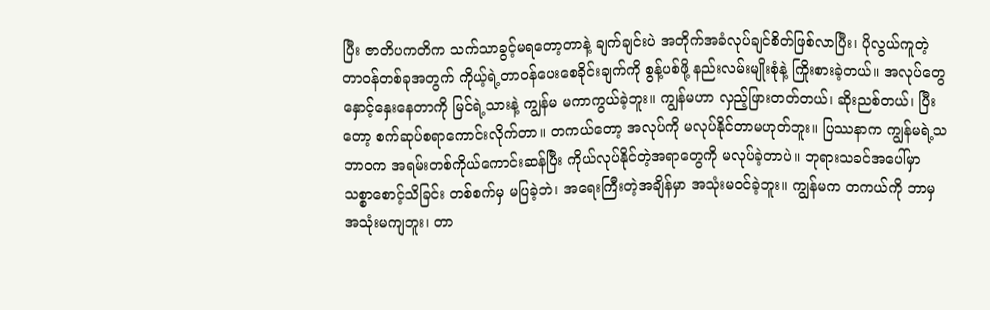ပြီး ဇာတိပကတိက သက်သာခွင့်မရတော့တာနဲ့ ချက်ချင်းပဲ အတိုက်အခံလုပ်ချင်စိတ်ဖြစ်လာပြီး၊ ပိုလွယ်ကူတဲ့ တာဝန်တစ်ခုအတွက် ကိုယ့်ရဲ့တာဝန်ပေးစေခိုင်းချက်ကို စွန့်ပစ်ဖို့ နည်းလမ်းမျိုးစုံနဲ့ ကြိုးစားခဲ့တယ်။ အလုပ်တွေ နှောင့်နှေးနေတာကို မြင်ရဲ့သားနဲ့ ကျွန်မ မကာကွယ်ခဲ့ဘူး။ ကျွန်မဟာ လှည့်ဖြားတတ်တယ်၊ ဆိုးညစ်တယ်၊ ပြီးတော့ စက်ဆုပ်စရာကောင်းလိုက်တာ။ တကယ်တော့ အလုပ်ကို မလုပ်နိုင်တာမဟုတ်ဘူး။ ပြဿနာက ကျွန်မရဲ့သဘာဝက အရမ်းတစ်ကိုယ်ကောင်းဆန်ပြီး ကိုယ်လုပ်နိုင်တဲ့အရာတွေကို မလုပ်ခဲ့တာပဲ။ ဘုရားသခင်အပေါ်မှာ သစ္စာစောင့်သိခြင်း တစ်စက်မှ မပြခဲ့ဘဲ၊ အရေးကြီးတဲ့အချိန်မှာ အသုံးမဝင်ခဲ့ဘူး။ ကျွန်မက တကယ်ကို ဘာမှ အသုံးမကျဘူး၊ တာ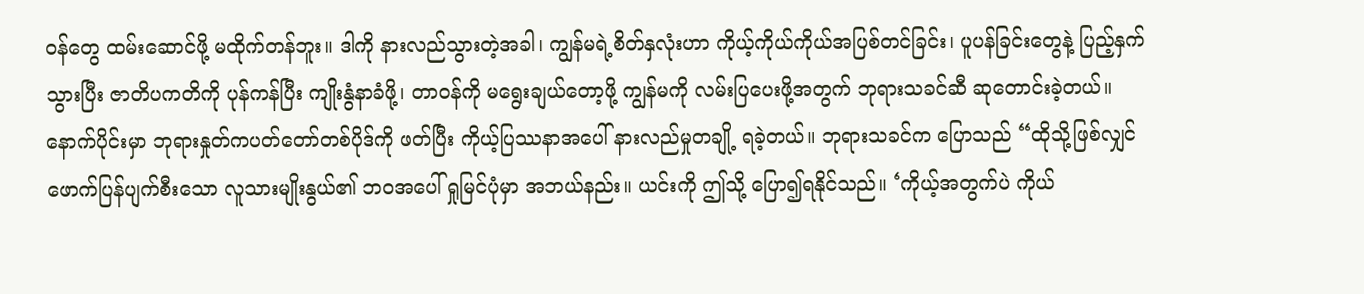ဝန်တွေ ထမ်းဆောင်ဖို့ မထိုက်တန်ဘူး။ ဒါကို နားလည်သွားတဲ့အခါ၊ ကျွန်မရဲ့စိတ်နှလုံးဟာ ကိုယ့်ကိုယ်ကိုယ်အပြစ်တင်ခြင်း၊ ပူပန်ခြင်းတွေနဲ့ ပြည့်နှက်သွားပြီး ဇာတိပကတိကို ပုန်ကန်ပြီး ကျိုးနွံနာခံဖို့၊ တာဝန်ကို မရွေးချယ်တော့ဖို့ ကျွန်မကို လမ်းပြပေးဖို့အတွက် ဘုရားသခင်ဆီ ဆုတောင်းခဲ့တယ်။
နောက်ပိုင်းမှာ ဘုရားနှုတ်ကပတ်တော်တစ်ပိုဒ်ကို ဖတ်ပြီး ကိုယ့်ပြဿနာအပေါ် နားလည်မှုတချို့ ရခဲ့တယ်။ ဘုရားသခင်က ပြောသည် “ထိုသို့ဖြစ်လျှင် ဖောက်ပြန်ပျက်စီးသော လူသားမျိုးနွယ်၏ ဘဝအပေါ် ရှုမြင်ပုံမှာ အဘယ်နည်း။ ယင်းကို ဤသို့ ပြော၍ရနိုင်သည်။ ‘ကိုယ့်အတွက်ပဲ ကိုယ်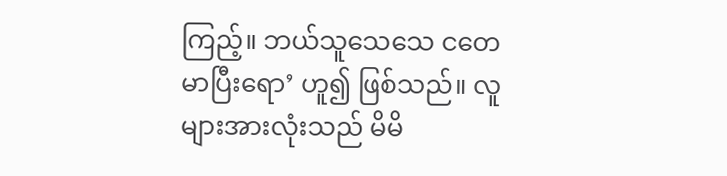ကြည့်။ ဘယ်သူသေသေ ငတေမာပြီးရော’ ဟူ၍ ဖြစ်သည်။ လူများအားလုံးသည် မိမိ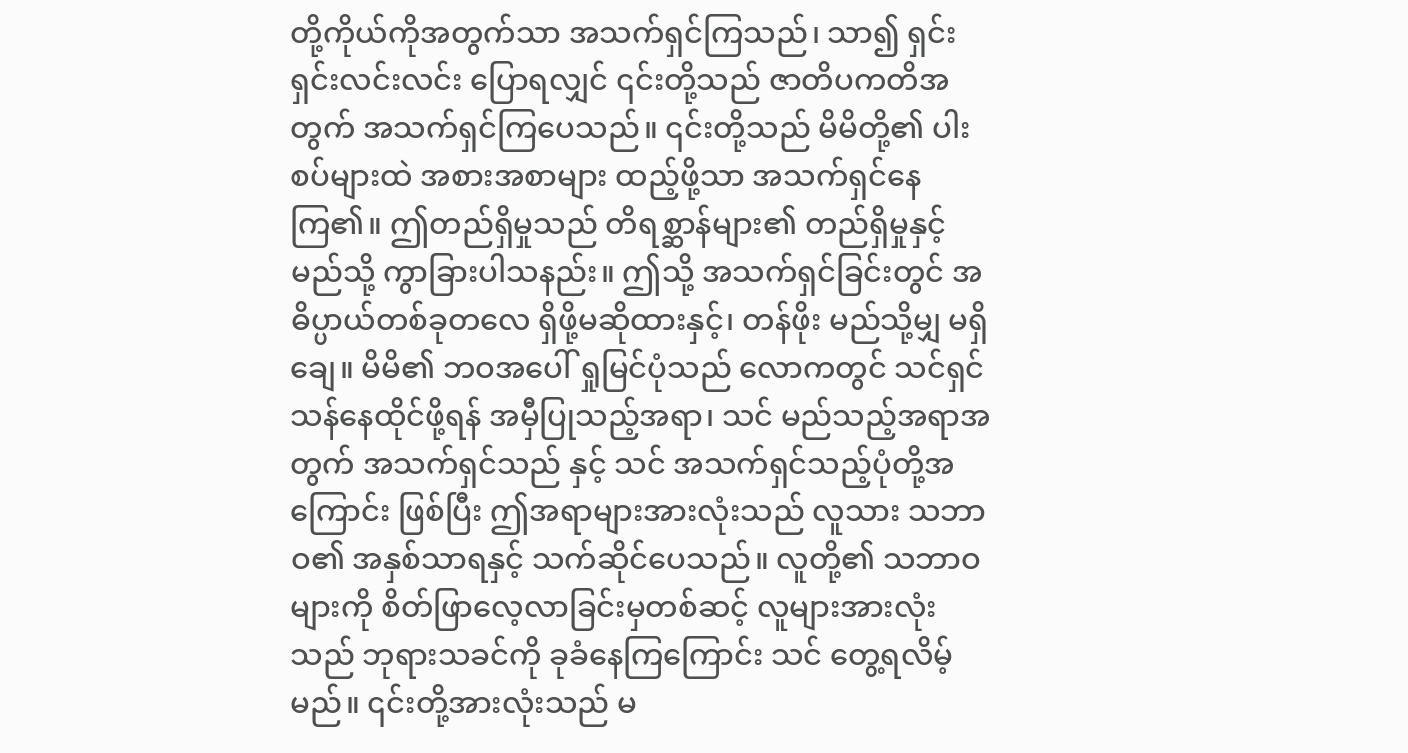တို့ကိုယ်ကိုအတွက်သာ အသက်ရှင်ကြသည်၊ သာ၍ ရှင်းရှင်းလင်းလင်း ပြောရလျှင် ၎င်းတို့သည် ဇာတိပကတိအတွက် အသက်ရှင်ကြပေသည်။ ၎င်းတို့သည် မိမိတို့၏ ပါးစပ်များထဲ အစားအစာများ ထည့်ဖို့သာ အသက်ရှင်နေကြ၏။ ဤတည်ရှိမှုသည် တိရစ္ဆာန်များ၏ တည်ရှိမှုနှင့် မည်သို့ ကွာခြားပါသနည်း။ ဤသို့ အသက်ရှင်ခြင်းတွင် အဓိပ္ပာယ်တစ်ခုတလေ ရှိဖို့မဆိုထားနှင့်၊ တန်ဖိုး မည်သို့မျှ မရှိချေ။ မိမိ၏ ဘဝအပေါ် ရှုမြင်ပုံသည် လောကတွင် သင်ရှင်သန်နေထိုင်ဖို့ရန် အမှီပြုသည့်အရာ၊ သင် မည်သည့်အရာအတွက် အသက်ရှင်သည် နှင့် သင် အသက်ရှင်သည့်ပုံတို့အကြောင်း ဖြစ်ပြီး ဤအရာများအားလုံးသည် လူသား သဘာဝ၏ အနှစ်သာရနှင့် သက်ဆိုင်ပေသည်။ လူတို့၏ သဘာဝများကို စိတ်ဖြာလေ့လာခြင်းမှတစ်ဆင့် လူများအားလုံးသည် ဘုရားသခင်ကို ခုခံနေကြကြောင်း သင် တွေ့ရလိမ့်မည်။ ၎င်းတို့အားလုံးသည် မ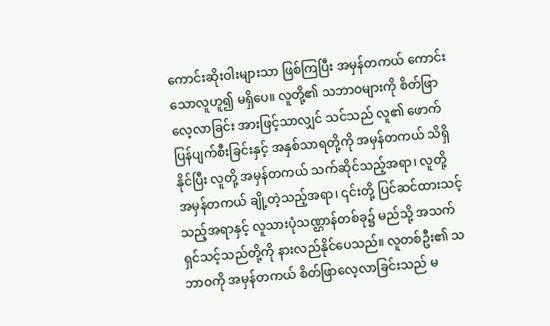ကောင်းဆိုးဝါးများသာ ဖြစ်ကြပြီး အမှန်တကယ် ကောင်းသောလူဟူ၍ မရှိပေ။ လူတို့၏ သဘာဝများကို စိတ်ဖြာလေ့လာခြင်း အားဖြင့်သာလျှင် သင်သည် လူ၏ ဖောက်ပြန်ပျက်စီးခြင်းနှင့် အနှစ်သာရတို့ကို အမှန်တကယ် သိရှိနိုင်ပြီး လူတို့ အမှန်တကယ် သက်ဆိုင်သည့်အရာ၊ လူတို့ အမှန်တကယ် ချို့တဲ့သည့်အရာ၊ ၎င်းတို့ ပြင်ဆင်ထားသင့်သည့်အရာနှင့် လူသားပုံသဏ္ဌာန်တစ်ခု၌ မည်သို့ အသက်ရှင်သင့်သည်တို့ကို နားလည်နိုင်ပေသည်။ လူတစ်ဦး၏ သဘာဝကို အမှန်တကယ် စိတ်ဖြာလေ့လာခြင်းသည် မ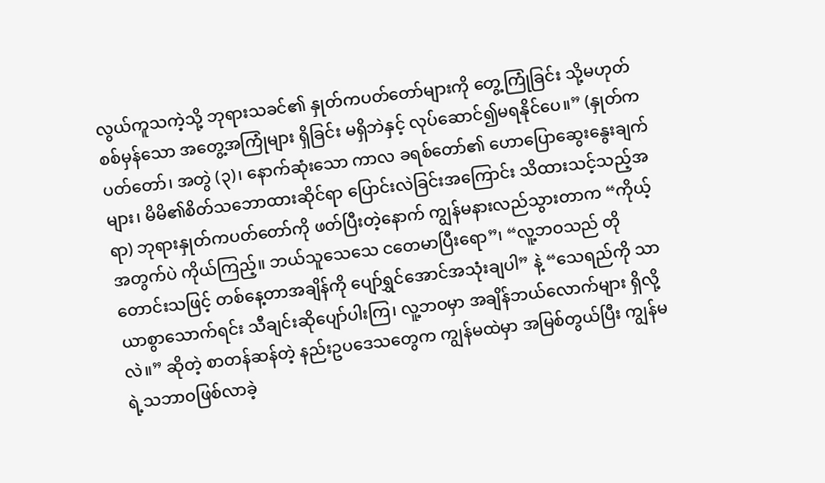လွယ်ကူသကဲ့သို့ ဘုရားသခင်၏ နှုတ်ကပတ်တော်များကို တွေ့ကြုံခြင်း သို့မဟုတ် စစ်မှန်သော အတွေ့အကြုံများ ရှိခြင်း မရှိဘဲနှင့် လုပ်ဆောင်၍မရနိုင်ပေ။” (နှုတ်ကပတ်တော်၊ အတွဲ (၃)၊ နောက်ဆုံးသော ကာလ ခရစ်တော်၏ ဟောပြောဆွေးနွေးချက်များ၊ မိမိ၏စိတ်သဘောထားဆိုင်ရာ ပြောင်းလဲခြင်းအကြောင်း သိထားသင့်သည့်အရာ) ဘုရားနှုတ်ကပတ်တော်ကို ဖတ်ပြီးတဲ့နောက် ကျွန်မနားလည်သွားတာက “ကိုယ့်အတွက်ပဲ ကိုယ်ကြည့်။ ဘယ်သူသေသေ ငတေမာပြီးရော”၊ “လူ့ဘဝသည် တိုတောင်းသဖြင့် တစ်နေ့တာအချိန်ကို ပျော်ရွှင်အောင်အသုံးချပါ” နဲ့ “သေရည်ကို သာယာစွာသောက်ရင်း သီချင်းဆိုပျော်ပါးကြ၊ လူ့ဘဝမှာ အချိန်ဘယ်လောက်များ ရှိလို့လဲ။” ဆိုတဲ့ စာတန်ဆန်တဲ့ နည်းဥပဒေသတွေက ကျွန်မထဲမှာ အမြစ်တွယ်ပြီး ကျွန်မရဲ့သဘာဝဖြစ်လာခဲ့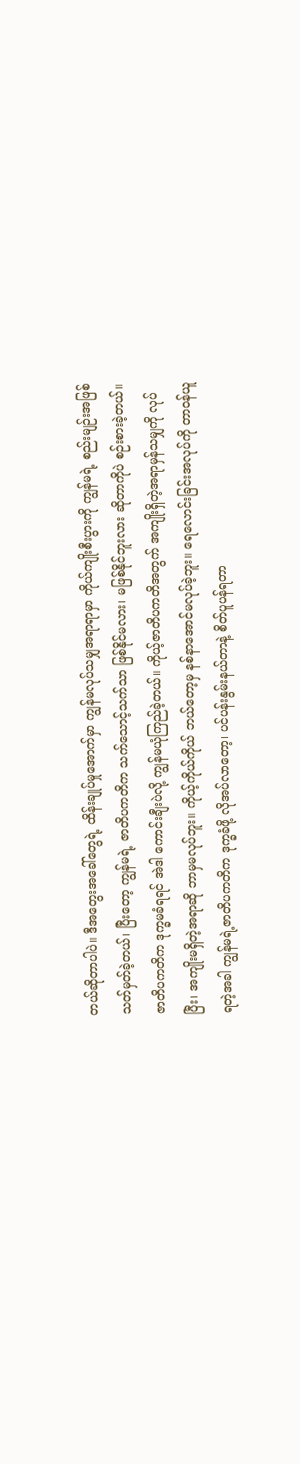တယ်ဆိုတာပါပဲ။ ဒီအတွေးအခေါ်တွေရဲ့ ထိန်းချုပ်မှုအောက်မှာ ကျွန်မလုပ်သမျှအရာရာမှာ ကိုယ်ကျိုးစီးပွားကို ကျွန်မရဲ့ စည်းမျဉ်းအဖြစ် သတ်မှတ်ခဲ့တယ်၊ ပြီးတော့ ကျွန်မရဲ့ ဇာတိပကတိက သက်သောင့်သက်သာ ဖြစ်နိုင်မလား၊ မဖြစ်နိုင်ဘူးလား ဆိုတာကိုပဲ စဉ်းစားခဲ့တယ်။ ဇာတိပကတိက ဒုက္ခမခံရရင် အဲဒါ ကောင်းချီးပဲလို့ ကျွန်မယုံကြည်ခဲ့တယ်။ ကိုယ့်ဇာတိပကတိအတွက် အကျိုးရှိတဲ့အရာမှန်သမျှကို လုပ်ပြီး၊ အကျိုးမရှိတဲ့အရာဆို ဘာမှမလုပ်ဘူး။ ကိုယ့်ကိုယ်ကိုယ် ဘယ်တော့မှ နစ်နာအောင်မလုပ်ခဲ့ဘူး။ ရေလောင်းခြင်းအလုပ်ကို တာဝန်ယူရတဲ့အခါ ကျွန်မရဲ့ဇာတိပကတိက ဒုက္ခခံဖို့ လိုအပ်လာတော့၊ ပင်ပန်းနွမ်းနယ်တာနဲ့ စိတ်ပူပန်ရတာ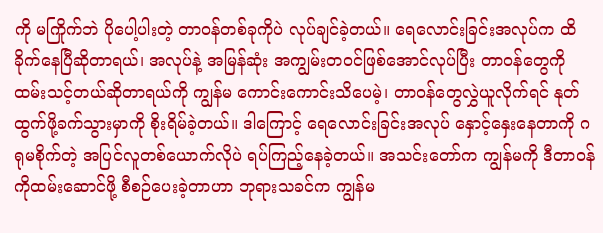ကို မကြိုက်ဘဲ ပိုပေါ့ပါးတဲ့ တာဝန်တစ်ခုကိုပဲ လုပ်ချင်ခဲ့တယ်။ ရေလောင်းခြင်းအလုပ်က ထိခိုက်နေပြီဆိုတာရယ်၊ အလုပ်နဲ့ အမြန်ဆုံး အကျွမ်းတဝင်ဖြစ်အောင်လုပ်ပြီး တာဝန်တွေကို ထမ်းသင့်တယ်ဆိုတာရယ်ကို ကျွန်မ ကောင်းကောင်းသိပေမဲ့၊ တာဝန်တွေလွှဲယူလိုက်ရင် နုတ်ထွက်ဖို့ခက်သွားမှာကို စိုးရိမ်ခဲ့တယ်။ ဒါကြောင့် ရေလောင်းခြင်းအလုပ် နှောင့်နှေးနေတာကို ဂရုမစိုက်တဲ့ အပြင်လူတစ်ယောက်လိုပဲ ရပ်ကြည့်နေခဲ့တယ်။ အသင်းတော်က ကျွန်မကို ဒီတာဝန်ကိုထမ်းဆောင်ဖို့ စီစဉ်ပေးခဲ့တာဟာ ဘုရားသခင်က ကျွန်မ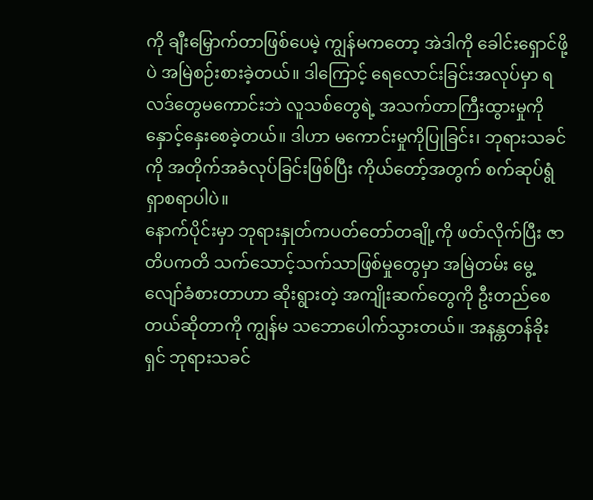ကို ချီးမြှောက်တာဖြစ်ပေမဲ့ ကျွန်မကတော့ အဲဒါကို ခေါင်းရှောင်ဖို့ပဲ အမြဲစဉ်းစားခဲ့တယ်။ ဒါကြောင့် ရေလောင်းခြင်းအလုပ်မှာ ရလဒ်တွေမကောင်းဘဲ လူသစ်တွေရဲ့ အသက်တာကြီးထွားမှုကို နှောင့်နှေးစေခဲ့တယ်။ ဒါဟာ မကောင်းမှုကိုပြုခြင်း၊ ဘုရားသခင်ကို အတိုက်အခံလုပ်ခြင်းဖြစ်ပြီး ကိုယ်တော့်အတွက် စက်ဆုပ်ရွံရှာစရာပါပဲ။
နောက်ပိုင်းမှာ ဘုရားနှုတ်ကပတ်တော်တချို့ကို ဖတ်လိုက်ပြီး ဇာတိပကတိ သက်သောင့်သက်သာဖြစ်မှုတွေမှာ အမြဲတမ်း မွေ့လျော်ခံစားတာဟာ ဆိုးရွားတဲ့ အကျိုးဆက်တွေကို ဦးတည်စေတယ်ဆိုတာကို ကျွန်မ သဘောပေါက်သွားတယ်။ အနန္တတန်ခိုးရှင် ဘုရားသခင်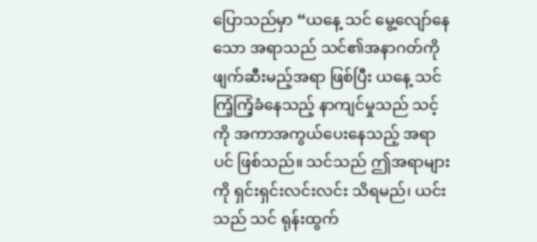ပြောသည်မှာ “ယနေ့ သင် မွေ့လျော်နေသော အရာသည် သင်၏အနာဂတ်ကို ဖျက်ဆီးမည့်အရာ ဖြစ်ပြီး ယနေ့ သင် ကြံ့ကြံ့ခံနေသည့် နာကျင်မှုသည် သင့်ကို အကာအကွယ်ပေးနေသည့် အရာပင် ဖြစ်သည်။ သင်သည် ဤအရာများကို ရှင်းရှင်းလင်းလင်း သိရမည်၊ ယင်းသည် သင် ရုန်းထွက်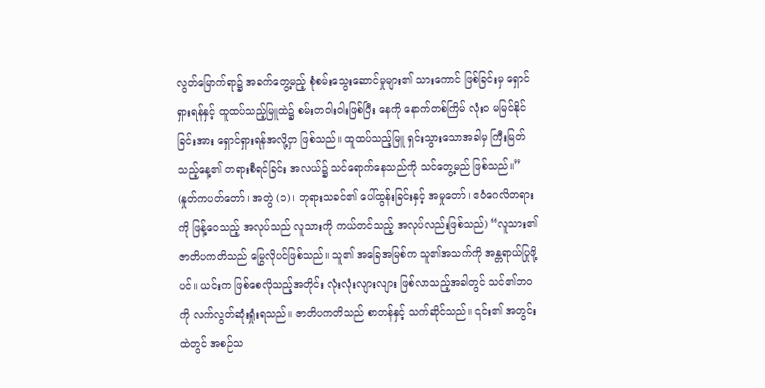လွတ်မြောက်ရာ၌ အခက်တွေ့မည့် စုံစမ်းသွေးဆောင်မှုများ၏ သားကောင် ဖြစ်ခြင်းမှ ရှောင်ရှားရန်နှင့် ထူထပ်သည့်မြူထဲ၌ စမ်းတဝါးဝါးဖြစ်ပြီး နေကို နောက်တစ်ကြိမ် လုံးဝ မမြင်နိုင်ခြင်းအား ရှောင်ရှားရန်အလို့ငှာ ဖြစ်သည်။ ထူထပ်သည့်မြူ ရှင်းသွားသောအခါမှ ကြီးမြတ်သည့်နေ့၏ တရားစီရင်ခြင်း အလယ်၌ သင်ရောက်နေသည်ကို သင်တွေ့မည် ဖြစ်သည်။” (နှုတ်ကပတ်တော်၊ အတွဲ (၁)၊ ဘုရားသခင်၏ ပေါ်ထွန်းခြင်းနှင့် အမှုတော်၊ ဧဝံဂေလိတရားကို ဖြန့်ဝေသည့် အလုပ်သည် လူသားကို ကယ်တင်သည့် အလုပ်လည်းဖြစ်သည်) “လူသား၏ ဇာတိပကတိသည် မြွေလိုပင်ဖြစ်သည်။ သူ၏ အခြေအမြစ်က သူ၏အသက်ကို အန္တရာယ်ပြုဖို့ပင်။ ယင်းက ဖြစ်စေလိုသည့်အတိုင်း လုံးလုံးလျားလျား ဖြစ်လာသည့်အခါတွင် သင်၏ဘဝကို လက်လွတ်ဆုံးရှုံးရသည်။ ဇာတိပကတိသည် စာတန်နှင့် သက်ဆိုင်သည်။ ၎င်း၏ အတွင်းထဲတွင် အစဉ်သ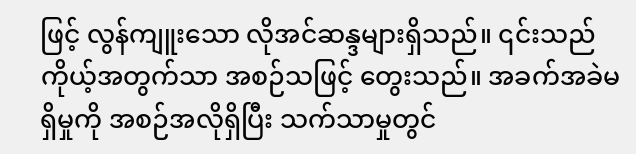ဖြင့် လွန်ကျူးသော လိုအင်ဆန္ဒများရှိသည်။ ၎င်းသည် ကိုယ့်အတွက်သာ အစဉ်သဖြင့် တွေးသည်။ အခက်အခဲမရှိမှုကို အစဉ်အလိုရှိပြီး သက်သာမှုတွင်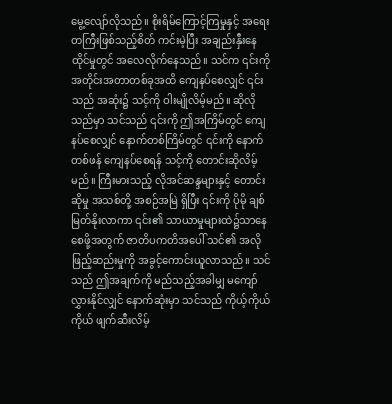မွေ့လျော်လိုသည်။ စိုးရိမ်ကြောင့်ကြမှုနှင့် အရေးတကြီးဖြစ်သည့်စိတ် ကင်းမဲ့ပြီး အချည်းနှီးနေထိုင်မှုတွင် အလေလိုက်နေသည်။ သင်က ၎င်းကို အတိုင်းအတာတစ်ခုအထိ ကျေနပ်စေလျှင် ၎င်းသည် အဆုံး၌ သင့်ကို ဝါးမျိုလိမ့်မည်။ ဆိုလိုသည်မှာ သင်သည် ၎င်းကို ဤအကြိမ်တွင် ကျေနပ်စေလျှင် နောက်တစ်ကြိမ်တွင် ၎င်းကို နောက်တစ်ဖန် ကျေနပ်စေရန် သင့်ကို တောင်းဆိုလိမ့်မည်။ ကြီးမားသည့် လိုအင်ဆန္ဒများနှင့် တောင်းဆိုမှု အသစ်တို့ အစဉ်အမြဲ ရှိပြီး ၎င်းကို ပိုမို ချစ်မြတ်နိုးလာကာ ၎င်း၏ သာယာမှုများထဲ၌သာနေစေဖို့အတွက် ဇာတိပကတိအပေါ် သင်၏ အလိုဖြည့်ဆည်းမှုကို အခွင့်ကောင်းယူလာသည်။ သင်သည် ဤအချက်ကို မည်သည့်အခါမျှ မကျော်လွှားနိုင်လျှင် နောက်ဆုံးမှာ သင်သည် ကိုယ့်ကိုယ်ကိုယ် ဖျက်ဆီးလိမ့်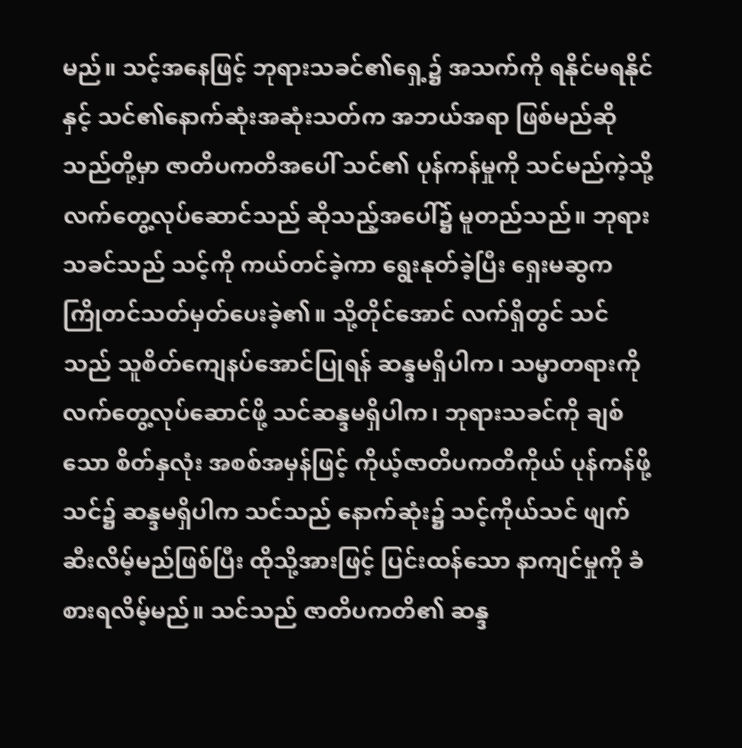မည်။ သင့်အနေဖြင့် ဘုရားသခင်၏ရှေ့၌ အသက်ကို ရနိုင်မရနိုင်နှင့် သင်၏နောက်ဆုံးအဆုံးသတ်က အဘယ်အရာ ဖြစ်မည်ဆိုသည်တို့မှာ ဇာတိပကတိအပေါ် သင်၏ ပုန်ကန်မှုကို သင်မည်ကဲ့သို့လက်တွေ့လုပ်ဆောင်သည် ဆိုသည့်အပေါ်၌ မူတည်သည်။ ဘုရားသခင်သည် သင့်ကို ကယ်တင်ခဲ့ကာ ရွေးနုတ်ခဲ့ပြီး ရှေးမဆွက ကြိုတင်သတ်မှတ်ပေးခဲ့၏။ သို့တိုင်အောင် လက်ရှိတွင် သင်သည် သူစိတ်ကျေနပ်အောင်ပြုရန် ဆန္ဒမရှိပါက၊ သမ္မာတရားကို လက်တွေ့လုပ်ဆောင်ဖို့ သင်ဆန္ဒမရှိပါက၊ ဘုရားသခင်ကို ချစ်သော စိတ်နှလုံး အစစ်အမှန်ဖြင့် ကိုယ့်ဇာတိပကတိကိုယ် ပုန်ကန်ဖို့ သင်၌ ဆန္ဒမရှိပါက သင်သည် နောက်ဆုံး၌ သင့်ကိုယ်သင် ဖျက်ဆီးလိမ့်မည်ဖြစ်ပြီး ထိုသို့အားဖြင့် ပြင်းထန်သော နာကျင်မှုကို ခံစားရလိမ့်မည်။ သင်သည် ဇာတိပကတိ၏ ဆန္ဒ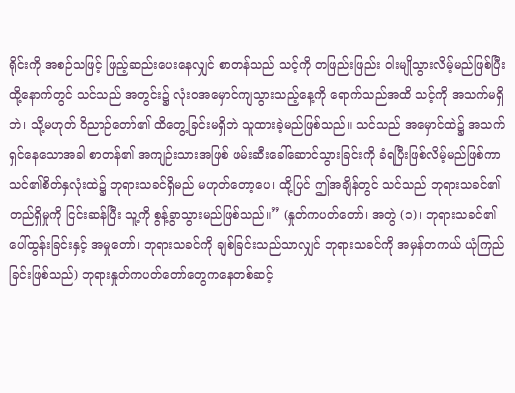ရိုင်းကို အစဉ်သဖြင့် ဖြည့်ဆည်းပေးနေလျှင် စာတန်သည် သင့်ကို တဖြည်းဖြည်း ဝါးမျိုသွားလိမ့်မည်ဖြစ်ပြီး ထို့နောက်တွင် သင်သည် အတွင်း၌ လုံးဝအမှောင်ကျသွားသည့်နေ့ကို ရောက်သည်အထိ သင့်ကို အသက်မရှိဘဲ၊ သို့မဟုတ် ဝိညာဉ်တော်၏ ထိတွေ့ခြင်းမရှိဘဲ သူထားခဲ့မည်ဖြစ်သည်။ သင်သည် အမှောင်ထဲ၌ အသက်ရှင်နေသောအခါ စာတန်၏ အကျဉ်းသားအဖြစ် ဖမ်းဆီးခေါ်ဆောင်သွားခြင်းကို ခံရပြီးဖြစ်လိမ့်မည်ဖြစ်ကာ သင်၏စိတ်နှလုံးထဲ၌ ဘုရားသခင်ရှိမည် မဟုတ်တော့ပေ၊ ထို့ပြင် ဤအချိန်တွင် သင်သည် ဘုရားသခင်၏ တည်ရှိမှုကို ငြင်းဆန်ပြီး သူ့ကို စွန့်ခွာသွားမည်ဖြစ်သည်။” (နှုတ်ကပတ်တော်၊ အတွဲ (၁)၊ ဘုရားသခင်၏ ပေါ်ထွန်းခြင်းနှင့် အမှုတော်၊ ဘုရားသခင်ကို ချစ်ခြင်းသည်သာလျှင် ဘုရားသခင်ကို အမှန်တကယ် ယုံကြည်ခြင်းဖြစ်သည်) ဘုရားနှုတ်ကပတ်တော်တွေကနေတစ်ဆင့်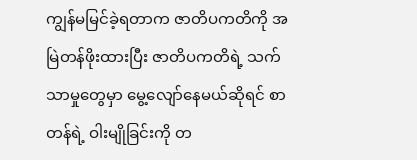ကျွန်မမြင်ခဲ့ရတာက ဇာတိပကတိကို အမြဲတန်ဖိုးထားပြီး ဇာတိပကတိရဲ့ သက်သာမှုတွေမှာ မွေ့လျော်နေမယ်ဆိုရင် စာတန်ရဲ့ ဝါးမျိုခြင်းကို တ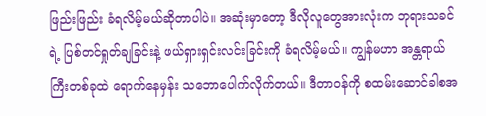ဖြည်းဖြည်း ခံရလိမ့်မယ်ဆိုတာပါပဲ။ အဆုံးမှာတော့ ဒီလိုလူတွေအားလုံးက ဘုရားသခင်ရဲ့ ပြစ်တင်ရှုတ်ချခြင်းနဲ့ ဖယ်ရှားရှင်းလင်းခြင်းကို ခံရလိမ့်မယ်။ ကျွန်မဟာ အန္တရာယ်ကြီးတစ်ခုထဲ ရောက်နေမှန်း သဘောပေါက်လိုက်တယ်။ ဒီတာဝန်ကို စထမ်းဆောင်ခါစအ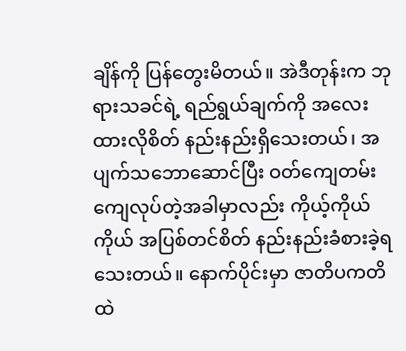ချိန်ကို ပြန်တွေးမိတယ်။ အဲဒီတုန်းက ဘုရားသခင်ရဲ့ ရည်ရွယ်ချက်ကို အလေးထားလိုစိတ် နည်းနည်းရှိသေးတယ်၊ အပျက်သဘောဆောင်ပြီး ဝတ်ကျေတမ်းကျေလုပ်တဲ့အခါမှာလည်း ကိုယ့်ကိုယ်ကိုယ် အပြစ်တင်စိတ် နည်းနည်းခံစားခဲ့ရသေးတယ်။ နောက်ပိုင်းမှာ ဇာတိပကတိထဲ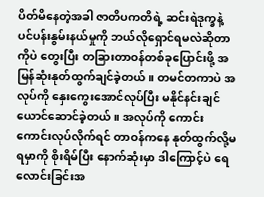ပိတ်မိနေတဲ့အခါ ဇာတိပကတိရဲ့ ဆင်းရဲဒုက္ခနဲ့ ပင်ပန်းနွမ်းနယ်မှုကို ဘယ်လိုရှောင်ရမလဲဆိုတာကိုပဲ တွေးပြီး တခြားတာဝန်တစ်ခုပြောင်းဖို့ အမြန်ဆုံးနုတ်ထွက်ချင်ခဲ့တယ်။ တမင်တကာပဲ အလုပ်ကို နှေးကွေးအောင်လုပ်ပြီး မနိုင်နင်းချင်ယောင်ဆောင်ခဲ့တယ်။ အလုပ်ကို ကောင်းကောင်းလုပ်လိုက်ရင် တာဝန်ကနေ နုတ်ထွက်လို့မရမှာကို စိုးရိမ်ပြီး နောက်ဆုံးမှာ ဒါကြောင့်ပဲ ရေလောင်းခြင်းအ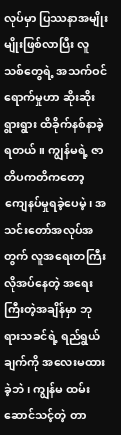လုပ်မှာ ပြဿနာအမျိုးမျိုးဖြစ်လာပြီး လူသစ်တွေရဲ့ အသက်ဝင်ရောက်မှုဟာ ဆိုးဆိုးရွားရွား ထိခိုက်နစ်နာခဲ့ရတယ်။ ကျွန်မရဲ့ ဇာတိပကတိကတော့ ကျေနပ်မှုရခဲ့ပေမဲ့၊ အသင်းတော်အလုပ်အတွက် လူအရေးတကြီးလိုအပ်နေတဲ့ အရေးကြီးတဲ့အချိန်မှာ ဘုရားသခင်ရဲ့ ရည်ရွယ်ချက်ကို အလေးမထားခဲ့ဘဲ၊ ကျွန်မ ထမ်းဆောင်သင့်တဲ့ တာ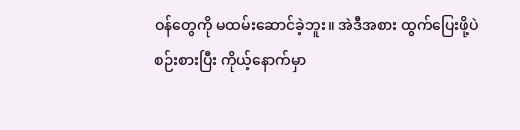ဝန်တွေကို မထမ်းဆောင်ခဲ့ဘူး။ အဲဒီအစား ထွက်ပြေးဖို့ပဲ စဉ်းစားပြီး ကိုယ့်နောက်မှာ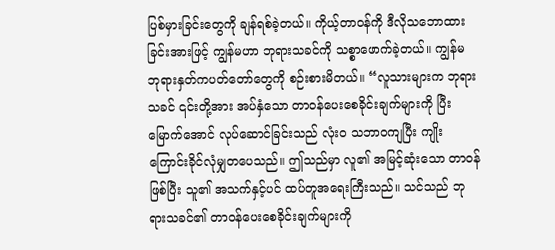ပြစ်မှားခြင်းတွေကို ချန်ရစ်ခဲ့တယ်။ ကိုယ့်တာဝန်ကို ဒီလိုသဘောထားခြင်းအားဖြင့် ကျွန်မဟာ ဘုရားသခင်ကို သစ္စာဖောက်ခဲ့တယ်။ ကျွန်မ ဘုရားနှတ်ကပတ်တော်တွေကို စဉ်းစားမိတယ်။ “လူသားများက ဘုရားသခင် ၎င်းတို့အား အပ်နှံသော တာဝန်ပေးစေခိုင်းချက်များကို ပြီးမြောက်အောင် လုပ်ဆောင်ခြင်းသည် လုံးဝ သဘာဝကျပြီး ကျိုးကြောင်းခိုင်လုံမျှတပေသည်။ ဤသည်မှာ လူ၏ အမြင့်ဆုံးသော တာဝန်ဖြစ်ပြီး သူ၏ အသက်နှင့်ပင် ထပ်တူအရေးကြီးသည်။ သင်သည် ဘုရားသခင်၏ တာဝန်ပေးစေခိုင်းချက်များကို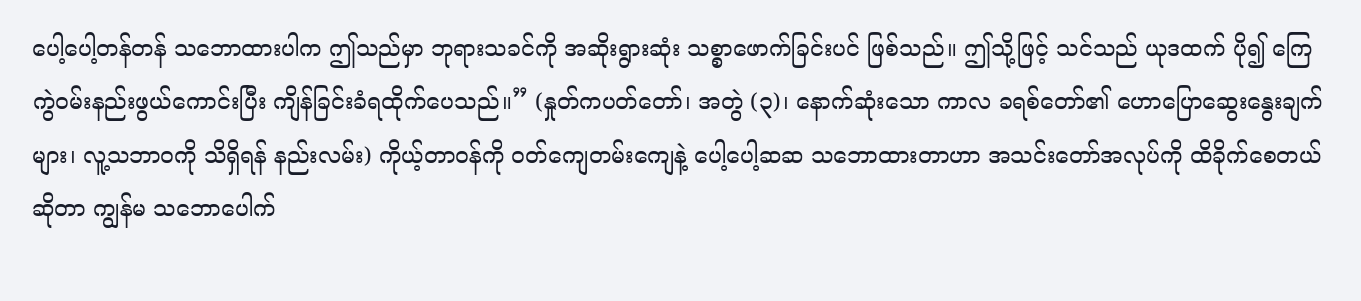ပေါ့ပေါ့တန်တန် သဘောထားပါက ဤသည်မှာ ဘုရားသခင်ကို အဆိုးရွားဆုံး သစ္စာဖောက်ခြင်းပင် ဖြစ်သည်။ ဤသို့ဖြင့် သင်သည် ယုဒထက် ပို၍ ကြေကွဲဝမ်းနည်းဖွယ်ကောင်းပြီး ကျိန်ခြင်းခံရထိုက်ပေသည်။” (နှုတ်ကပတ်တော်၊ အတွဲ (၃)၊ နောက်ဆုံးသော ကာလ ခရစ်တော်၏ ဟောပြောဆွေးနွေးချက်များ၊ လူ့သဘာဝကို သိရှိရန် နည်းလမ်း) ကိုယ့်တာဝန်ကို ဝတ်ကျေတမ်းကျေနဲ့ ပေါ့ပေါ့ဆဆ သဘောထားတာဟာ အသင်းတော်အလုပ်ကို ထိခိုက်စေတယ်ဆိုတာ ကျွန်မ သဘောပေါက်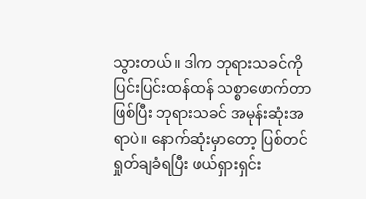သွားတယ်။ ဒါက ဘုရားသခင်ကို ပြင်းပြင်းထန်ထန် သစ္စာဖောက်တာဖြစ်ပြီး ဘုရားသခင် အမုန်းဆုံးအရာပဲ။ နောက်ဆုံးမှာတော့ ပြစ်တင်ရှုတ်ချခံရပြီး ဖယ်ရှားရှင်း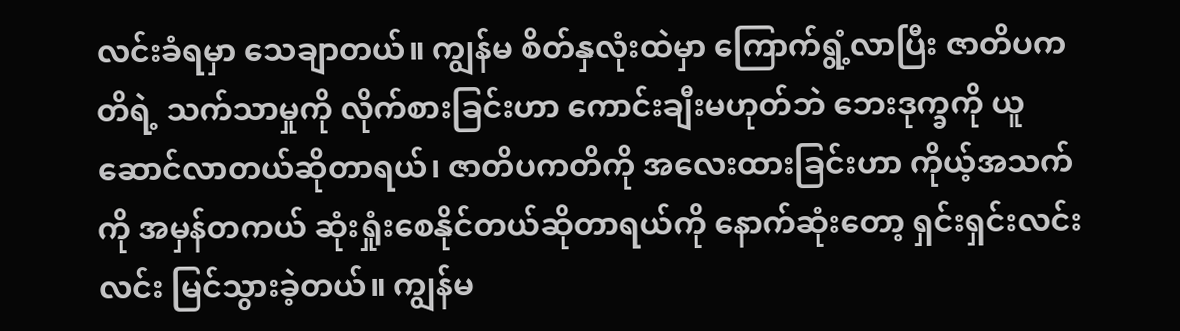လင်းခံရမှာ သေချာတယ်။ ကျွန်မ စိတ်နှလုံးထဲမှာ ကြောက်ရွံ့လာပြီး ဇာတိပကတိရဲ့ သက်သာမှုကို လိုက်စားခြင်းဟာ ကောင်းချီးမဟုတ်ဘဲ ဘေးဒုက္ခကို ယူဆောင်လာတယ်ဆိုတာရယ်၊ ဇာတိပကတိကို အလေးထားခြင်းဟာ ကိုယ့်အသက်ကို အမှန်တကယ် ဆုံးရှုံးစေနိုင်တယ်ဆိုတာရယ်ကို နောက်ဆုံးတော့ ရှင်းရှင်းလင်းလင်း မြင်သွားခဲ့တယ်။ ကျွန်မ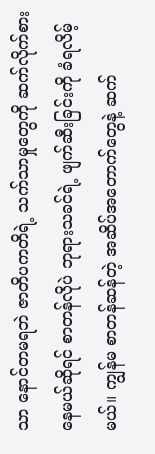သာ နောင်တမရဘဲ ဇာတိပကတိရဲ့ သက်သာမှုတွေကို ဆက်လိုက်စားနေမယ်ဆိုရင် စာတန်လိုပဲ ဘုရားသခင်ရဲ့ ဖျက်ဆီးခြင်းကို ခံရလိမ့်မယ်။ ကျွန်မ စာတန်ဆန်တဲ့ အဆိပ်အတောက်တွေနဲ့ ဆက်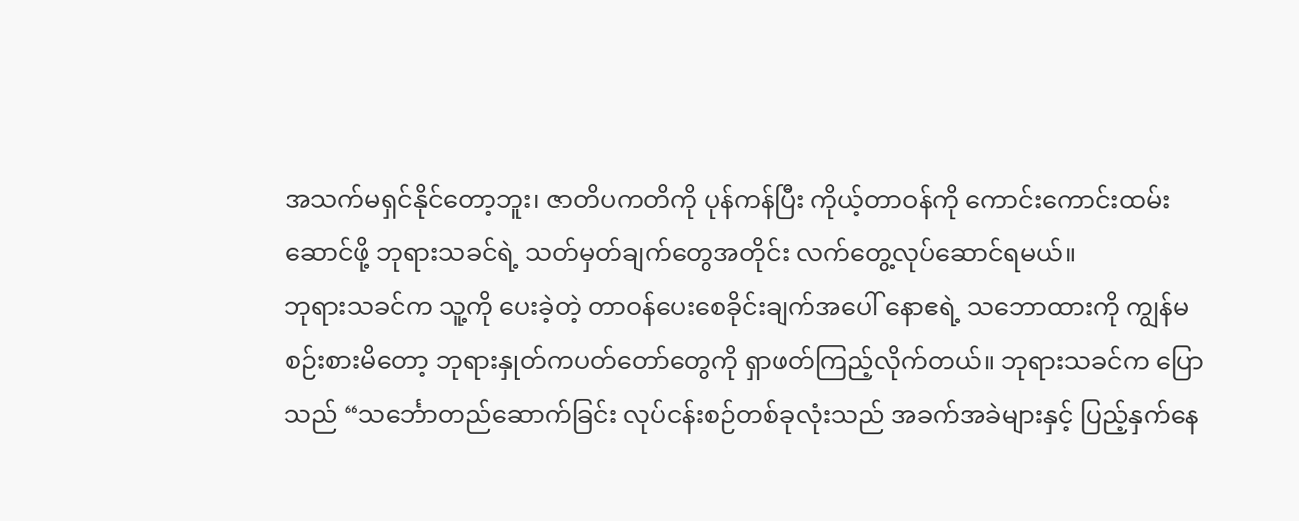အသက်မရှင်နိုင်တော့ဘူး၊ ဇာတိပကတိကို ပုန်ကန်ပြီး ကိုယ့်တာဝန်ကို ကောင်းကောင်းထမ်းဆောင်ဖို့ ဘုရားသခင်ရဲ့ သတ်မှတ်ချက်တွေအတိုင်း လက်တွေ့လုပ်ဆောင်ရမယ်။
ဘုရားသခင်က သူ့ကို ပေးခဲ့တဲ့ တာဝန်ပေးစေခိုင်းချက်အပေါ် နောဧရဲ့ သဘောထားကို ကျွန်မစဉ်းစားမိတော့ ဘုရားနှုတ်ကပတ်တော်တွေကို ရှာဖတ်ကြည့်လိုက်တယ်။ ဘုရားသခင်က ပြောသည် “သင်္ဘောတည်ဆောက်ခြင်း လုပ်ငန်းစဉ်တစ်ခုလုံးသည် အခက်အခဲများနှင့် ပြည့်နှက်နေ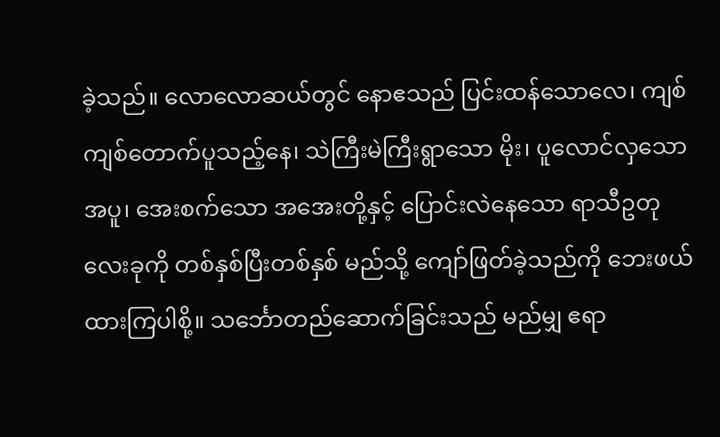ခဲ့သည်။ လောလောဆယ်တွင် နောဧသည် ပြင်းထန်သောလေ၊ ကျစ်ကျစ်တောက်ပူသည့်နေ၊ သဲကြီးမဲကြီးရွာသော မိုး၊ ပူလောင်လှသော အပူ၊ အေးစက်သော အအေးတို့နှင့် ပြောင်းလဲနေသော ရာသီဥတုလေးခုကို တစ်နှစ်ပြီးတစ်နှစ် မည်သို့ ကျော်ဖြတ်ခဲ့သည်ကို ဘေးဖယ်ထားကြပါစို့။ သင်္ဘောတည်ဆောက်ခြင်းသည် မည်မျှ ဧရာ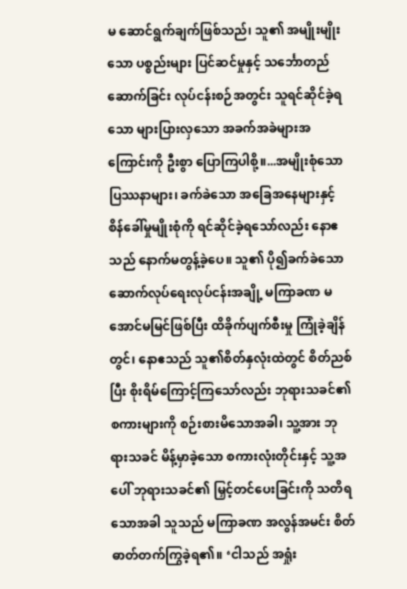မ ဆောင်ရွက်ချက်ဖြစ်သည်၊ သူ၏ အမျိုးမျိုးသော ပစ္စည်းများ ပြင်ဆင်မှုနှင့် သင်္ဘောတည်ဆောက်ခြင်း လုပ်ငန်းစဉ်အတွင်း သူရင်ဆိုင်ခဲ့ရသော များပြားလှသော အခက်အခဲများအကြောင်းကို ဦးစွာ ပြောကြပါစို့။...အမျိုးစုံသော ပြဿနာများ၊ ခက်ခဲသော အခြေအနေများနှင့် စိန်ခေါ်မှုမျိုးစုံကို ရင်ဆိုင်ခဲ့ရသော်လည်း နောဧသည် နောက်မတွန့်ခဲ့ပေ။ သူ၏ ပို၍ခက်ခဲသော ဆောက်လုပ်ရေးလုပ်ငန်းအချို့ မကြာခဏ မအောင်မမြင်ဖြစ်ပြီး ထိခိုက်ပျက်စီးမှု ကြုံခဲ့ချိန်တွင်၊ နောဧသည် သူ၏စိတ်နှလုံးထဲတွင် စိတ်ညစ်ပြီး စိုးရိမ်ကြောင့်ကြသော်လည်း ဘုရားသခင်၏ စကားများကို စဉ်းစားမိသောအခါ၊ သူ့အား ဘုရားသခင် မိန့်မှာခဲ့သော စကားလုံးတိုင်းနှင့် သူ့အပေါ် ဘုရားသခင်၏ မြှင့်တင်ပေးခြင်းကို သတိရသောအခါ သူသည် မကြာခဏ အလွန်အမင်း စိတ်ဓာတ်တက်ကြွခဲ့ရ၏။ ‘ငါသည် အရှုံး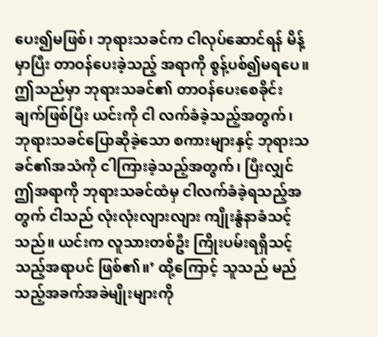ပေး၍မဖြစ်၊ ဘုရားသခင်က ငါလုပ်ဆောင်ရန် မိန့်မှာပြီး တာဝန်ပေးခဲ့သည့် အရာကို စွန့်ပစ်၍မရပေ။ ဤသည်မှာ ဘုရားသခင်၏ တာဝန်ပေးစေခိုင်းချက်ဖြစ်ပြီး ယင်းကို ငါ လက်ခံခဲ့သည့်အတွက်၊ ဘုရားသခင်ပြောဆိုခဲ့သော စကားများနှင့် ဘုရားသခင်၏အသံကို ငါကြားခဲ့သည့်အတွက်၊ ပြီးလျှင် ဤအရာကို ဘုရားသခင်ထံမှ ငါလက်ခံခဲ့ရသည့်အတွက် ငါသည် လုံးလုံးလျားလျား ကျိုးနွံနာခံသင့်သည်။ ယင်းက လူသားတစ်ဦး ကြိုးပမ်းရရှိသင့်သည့်အရာပင် ဖြစ်၏။’ ထို့ကြောင့် သူသည် မည်သည့်အခက်အခဲမျိုးများကို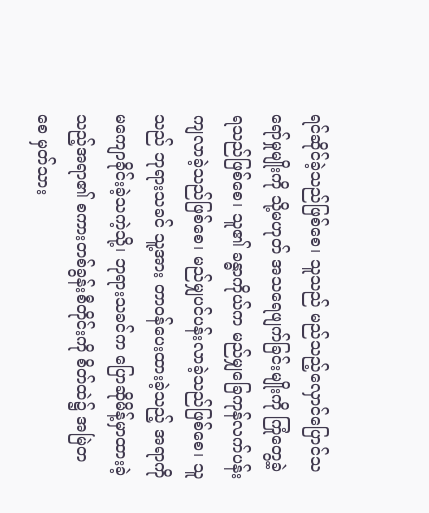ရင်ဆိုင်ခဲ့သည်ဖြစ်စေ၊ သူသည် မည်သည့်လှောင်ပြောင်သရော်မှုမျိုးကို သို့မဟုတ် အသရေဖျက်ခြင်းမျိုးကို ကြုံတွေ့ခဲ့ရသည်ဖြစ်စေ၊ သူ၏ ခန္ဓာကိုယ်က မည်မျှခြေကုန်လက်ပန်းကျလာခဲ့သည်ဖြစ်စေ၊ မည်မျှပင်ပန်းလာခဲ့သည်ဖြစ်စေ၊ သူသည် ဘုရားသခင် သူ့အား တာဝန်ပေးထားခဲ့သည့် အရာကို မကျောခိုင်းခဲ့သကဲ့သို့၊ ဘုရားသခင်က ပြောဆိုမိန့်မှာထားခဲ့သည့်အရာ၏ စကားတစ်ခွန်းစီတိုင်းကို စိတ်ထဲ၌ အမြဲတစေ မှတ်သား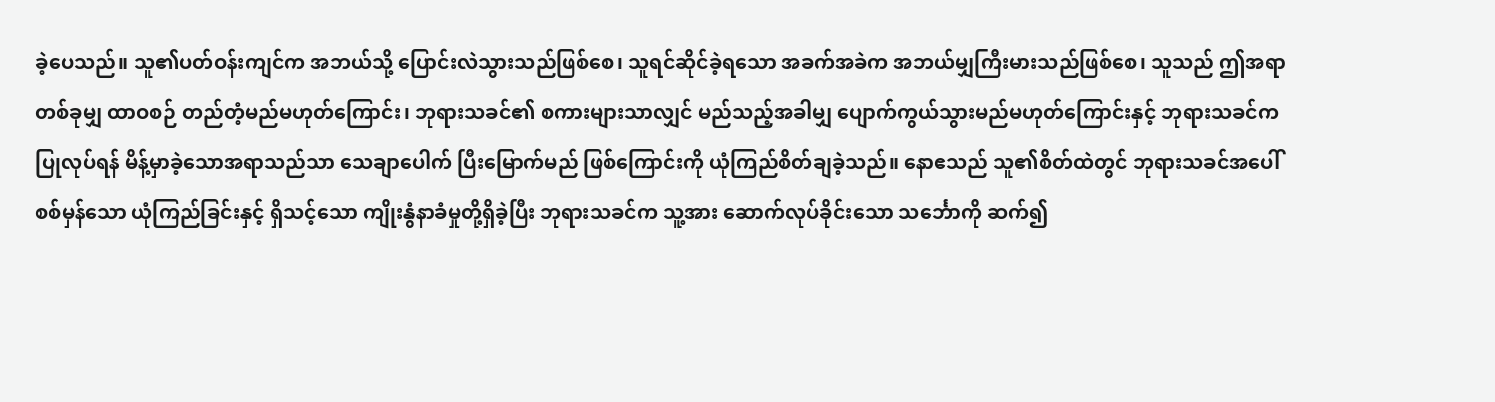ခဲ့ပေသည်။ သူ၏ပတ်ဝန်းကျင်က အဘယ်သို့ ပြောင်းလဲသွားသည်ဖြစ်စေ၊ သူရင်ဆိုင်ခဲ့ရသော အခက်အခဲက အဘယ်မျှကြီးမားသည်ဖြစ်စေ၊ သူသည် ဤအရာတစ်ခုမျှ ထာဝစဉ် တည်တံ့မည်မဟုတ်ကြောင်း၊ ဘုရားသခင်၏ စကားများသာလျှင် မည်သည့်အခါမျှ ပျောက်ကွယ်သွားမည်မဟုတ်ကြောင်းနှင့် ဘုရားသခင်က ပြုလုပ်ရန် မိန့်မှာခဲ့သောအရာသည်သာ သေချာပေါက် ပြီးမြောက်မည် ဖြစ်ကြောင်းကို ယုံကြည်စိတ်ချခဲ့သည်။ နောဧသည် သူ၏စိတ်ထဲတွင် ဘုရားသခင်အပေါ် စစ်မှန်သော ယုံကြည်ခြင်းနှင့် ရှိသင့်သော ကျိုးနွံနာခံမှုတို့ရှိခဲ့ပြီး ဘုရားသခင်က သူ့အား ဆောက်လုပ်ခိုင်းသော သင်္ဘောကို ဆက်၍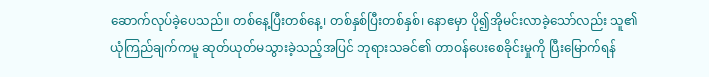ဆောက်လုပ်ခဲ့ပေသည်။ တစ်နေ့ပြီးတစ်နေ့၊ တစ်နှစ်ပြီးတစ်နှစ်၊ နောဧမှာ ပို၍အိုမင်းလာခဲ့သော်လည်း သူ၏ယုံကြည်ချက်ကမူ ဆုတ်ယုတ်မသွားခဲ့သည့်အပြင် ဘုရားသခင်၏ တာဝန်ပေးစေခိုင်းမှုကို ပြီးမြောက်ရန်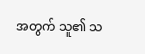အတွက် သူ၏ သ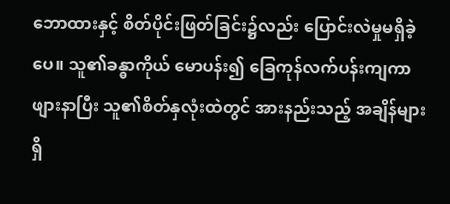ဘောထားနှင့် စိတ်ပိုင်းဖြတ်ခြင်း၌လည်း ပြောင်းလဲမှုမရှိခဲ့ပေ။ သူ၏ခန္ဓာကိုယ် မောပန်း၍ ခြေကုန်လက်ပန်းကျကာ ဖျားနာပြီး သူ၏စိတ်နှလုံးထဲတွင် အားနည်းသည့် အချိန်များရှိ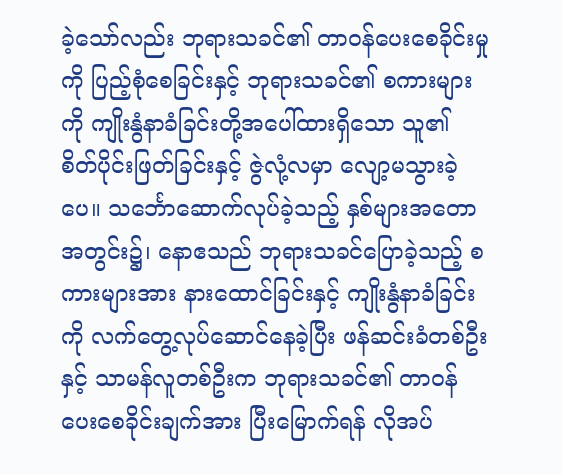ခဲ့သော်လည်း ဘုရားသခင်၏ တာဝန်ပေးစေခိုင်းမှုကို ပြည့်စုံစေခြင်းနှင့် ဘုရားသခင်၏ စကားများကို ကျိုးနွံနာခံခြင်းတို့အပေါ်ထားရှိသော သူ၏ စိတ်ပိုင်းဖြတ်ခြင်းနှင့် ဇွဲလုံ့လမှာ လျော့မသွားခဲ့ပေ။ သင်္ဘောဆောက်လုပ်ခဲ့သည့် နှစ်များအတောအတွင်း၌၊ နောဧသည် ဘုရားသခင်ပြောခဲ့သည့် စကားများအား နားထောင်ခြင်းနှင့် ကျိုးနွံနာခံခြင်းကို လက်တွေ့လုပ်ဆောင်နေခဲ့ပြီး ဖန်ဆင်းခံတစ်ဦးနှင့် သာမန်လူတစ်ဦးက ဘုရားသခင်၏ တာဝန်ပေးစေခိုင်းချက်အား ပြီးမြောက်ရန် လိုအပ်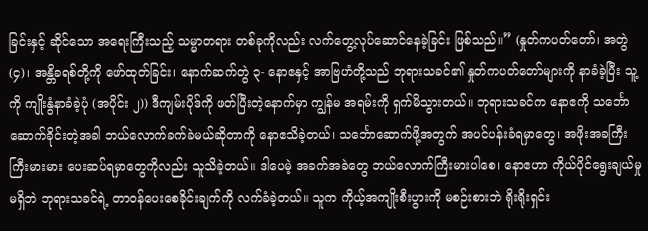ခြင်းနှင့် ဆိုင်သော အရေးကြီးသည့် သမ္မာတရား တစ်ခုကိုလည်း လက်တွေ့လုပ်ဆောင်နေခဲ့ခြင်း ဖြစ်သည်။” (နှုတ်ကပတ်တော်၊ အတွဲ (၄)၊ အန္တိခရစ်တို့ကို ဖော်ထုတ်ခြင်း၊ နောက်ဆက်တွဲ ၃- နောဧနှင့် အာဗြဟံတို့သည် ဘုရားသခင်၏ နှုတ်ကပတ်တော်များကို နာခံခဲ့ပြီး သူ့ကို ကျိုးနွံနာခံခဲ့ပုံ (အပိုင်း ၂)) ဒီကျမ်းပိုဒ်ကို ဖတ်ပြီးတဲ့နောက်မှာ ကျွန်မ အရမ်းကို ရှက်မိသွားတယ်။ ဘုရားသခင်က နောဧကို သင်္ဘောဆောက်ခိုင်းတဲ့အခါ ဘယ်လောက်ခက်ခဲမယ်ဆိုတာကို နောဧသိခဲ့တယ်၊ သင်္ဘောဆောက်ဖို့အတွက် အပင်ပန်းခံရမှာတွေ၊ အဖိုးအခကြီးကြီးမားမား ပေးဆပ်ရမှာတွေကိုလည်း သူသိခဲ့တယ်။ ဒါပေမဲ့ အခက်အခဲတွေ ဘယ်လောက်ကြီးမားပါစေ၊ နောဧဟာ ကိုယ်ပိုင်ရွေးချယ်မှုမရှိဘဲ ဘုရားသခင်ရဲ့ တာဝန်ပေးစေခိုင်းချက်ကို လက်ခံခဲ့တယ်။ သူက ကိုယ့်အကျိုးစီးပွားကို မစဉ်းစားဘဲ ရိုးရိုးရှင်း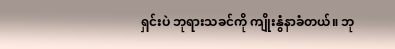ရှင်းပဲ ဘုရားသခင်ကို ကျိုးနွံနာခံတယ်။ ဘု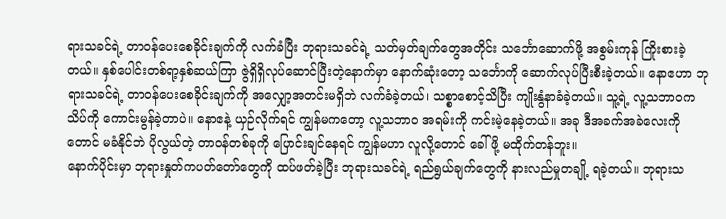ရားသခင်ရဲ့ တာဝန်ပေးစေခိုင်းချက်ကို လက်ခံပြီး ဘုရားသခင်ရဲ့ သတ်မှတ်ချက်တွေအတိုင်း သင်္ဘောဆောက်ဖို့ အစွမ်းကုန် ကြိုးစားခဲ့တယ်။ နှစ်ပေါင်းတစ်ရာ့နှစ်ဆယ်ကြာ ဇွဲရှိရှိလုပ်ဆောင်ပြီးတဲ့နောက်မှာ နောက်ဆုံးတော့ သင်္ဘောကို ဆောက်လုပ်ပြီးစီးခဲ့တယ်။ နောဧဟာ ဘုရားသခင်ရဲ့ တာဝန်ပေးစေခိုင်းချက်ကို အလျှော့အတင်းမရှိဘဲ လက်ခံခဲ့တယ်၊ သစ္စာစောင့်သိပြီး ကျိုးနွံနာခံခဲ့တယ်။ သူ့ရဲ့ လူ့သဘာဝက သိပ်ကို ကောင်းမွန်ခဲ့တာပဲ။ နောဧနဲ့ ယှဉ်လိုက်ရင် ကျွန်မကတော့ လူ့သဘာဝ အရမ်းကို ကင်းမဲ့နေခဲ့တယ်။ အခု ဒီအခက်အခဲလေးကိုတောင် မခံနိုင်ဘဲ ပိုလွယ်တဲ့ တာဝန်တစ်ခုကို ပြောင်းချင်နေရင် ကျွန်မဟာ လူလို့တောင် ခေါ်ဖို့ မထိုက်တန်ဘူး။
နောက်ပိုင်းမှာ ဘုရားနှုတ်ကပတ်တော်တွေကို ထပ်ဖတ်ခဲ့ပြီး ဘုရားသခင်ရဲ့ ရည်ရွယ်ချက်တွေကို နားလည်မှုတချို့ ရခဲ့တယ်။ ဘုရားသ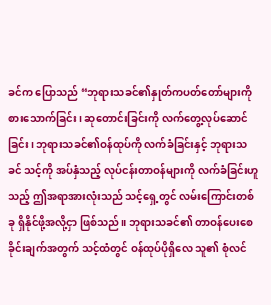ခင်က ပြောသည် “ဘုရားသခင်၏နှုတ်ကပတ်တော်များကို စားသောက်ခြင်း၊ ဆုတောင်းခြင်းကို လက်တွေ့လုပ်ဆောင်ခြင်း၊ ဘုရားသခင်၏ဝန်ထုပ်ကို လက်ခံခြင်းနှင့် ဘုရားသခင် သင့်ကို အပ်နှံသည့် လုပ်ငန်းတာဝန်များကို လက်ခံခြင်းဟူသည့် ဤအရာအားလုံးသည် သင့်ရှေ့တွင် လမ်းကြောင်းတစ်ခု ရှိနိုင်ဖို့အလို့ငှာ ဖြစ်သည်။ ဘုရားသခင်၏ တာဝန်ပေးစေခိုင်းချက်အတွက် သင့်ထံတွင် ဝန်ထုပ်ပိုရှိလေ သူ၏ စုံလင်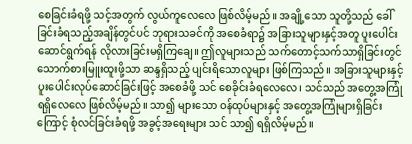စေခြင်းခံရဖို့ သင့်အတွက် လွယ်ကူလေလေ ဖြစ်လိမ့်မည်။ အချို့သော သူတို့သည် ခေါ်ခြင်းခံရသည့်အချိန်တွင်ပင် ဘုရားသခင်ကို အစေခံရာ၌ အခြားသူများနှင့်အတူ ပူးပေါင်းဆောင်ရွက်ရန် လိုလားခြင်းမရှိကြချေ။ ဤလူများသည် သက်တောင့်သက်သာရှိခြင်းတွင် သောက်စားမြူးထူးဖို့သာ ဆန္ဒရှိသည့် ပျင်းရိသောလူများ ဖြစ်ကြသည်။ အခြားသူများနှင့် ပူးပေါင်းလုပ်ဆောင်ခြင်းဖြင့် အစေခံဖို့ သင် စေခိုင်းခံရလေလေ၊ သင်သည် အတွေ့အကြုံ ရရှိလေလေ ဖြစ်လိမ့်မည်။ သာ၍ များသော ဝန်ထုပ်များနှင့် အတွေ့အကြုံများရှိခြင်းကြောင့် စုံလင်ခြင်းခံရဖို့ အခွင့်အရေးများ သင် သာ၍ ရရှိလိမ့်မည်။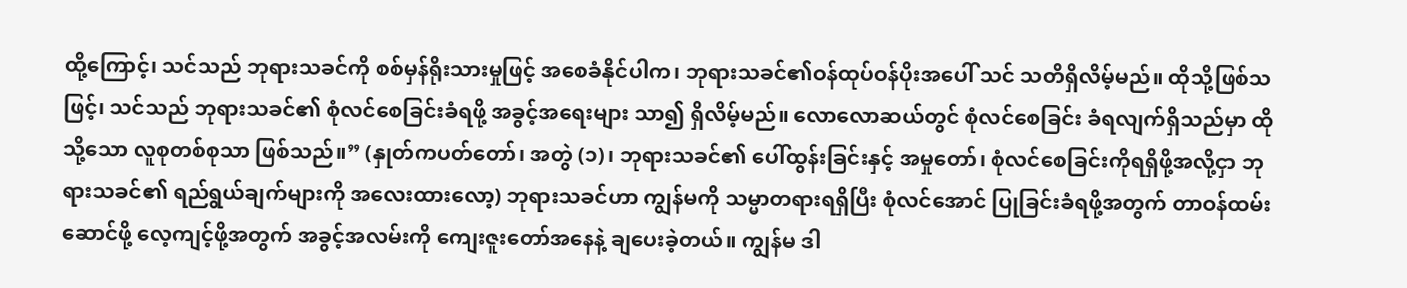ထို့ကြောင့်၊ သင်သည် ဘုရားသခင်ကို စစ်မှန်ရိုးသားမှုဖြင့် အစေခံနိုင်ပါက၊ ဘုရားသခင်၏ဝန်ထုပ်ဝန်ပိုးအပေါ် သင် သတိရှိလိမ့်မည်။ ထိုသို့ဖြစ်သဖြင့်၊ သင်သည် ဘုရားသခင်၏ စုံလင်စေခြင်းခံရဖို့ အခွင့်အရေးများ သာ၍ ရှိလိမ့်မည်။ လောလောဆယ်တွင် စုံလင်စေခြင်း ခံရလျက်ရှိသည်မှာ ထိုသို့သော လူစုတစ်စုသာ ဖြစ်သည်။” (နှုတ်ကပတ်တော်၊ အတွဲ (၁)၊ ဘုရားသခင်၏ ပေါ်ထွန်းခြင်းနှင့် အမှုတော်၊ စုံလင်စေခြင်းကိုရရှိဖို့အလို့ငှာ ဘုရားသခင်၏ ရည်ရွယ်ချက်များကို အလေးထားလော့) ဘုရားသခင်ဟာ ကျွန်မကို သမ္မာတရားရရှိပြီး စုံလင်အောင် ပြုခြင်းခံရဖို့အတွက် တာဝန်ထမ်းဆောင်ဖို့ လေ့ကျင့်ဖို့အတွက် အခွင့်အလမ်းကို ကျေးဇူးတော်အနေနဲ့ ချပေးခဲ့တယ်။ ကျွန်မ ဒါ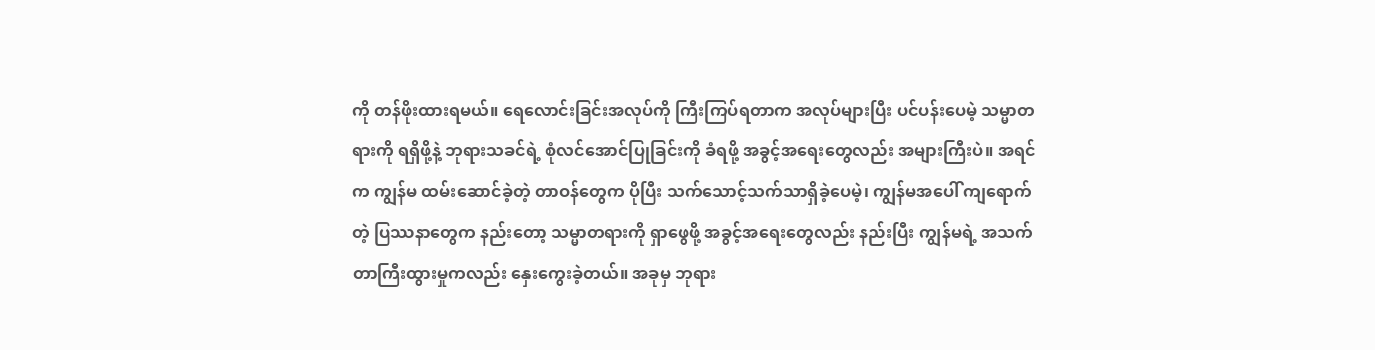ကို တန်ဖိုးထားရမယ်။ ရေလောင်းခြင်းအလုပ်ကို ကြီးကြပ်ရတာက အလုပ်များပြီး ပင်ပန်းပေမဲ့ သမ္မာတရားကို ရရှိဖို့နဲ့ ဘုရားသခင်ရဲ့ စုံလင်အောင်ပြုခြင်းကို ခံရဖို့ အခွင့်အရေးတွေလည်း အများကြီးပဲ။ အရင်က ကျွန်မ ထမ်းဆောင်ခဲ့တဲ့ တာဝန်တွေက ပိုပြီး သက်သောင့်သက်သာရှိခဲ့ပေမဲ့၊ ကျွန်မအပေါ် ကျရောက်တဲ့ ပြဿနာတွေက နည်းတော့ သမ္မာတရားကို ရှာဖွေဖို့ အခွင့်အရေးတွေလည်း နည်းပြီး ကျွန်မရဲ့ အသက်တာကြီးထွားမှုကလည်း နှေးကွေးခဲ့တယ်။ အခုမှ ဘုရား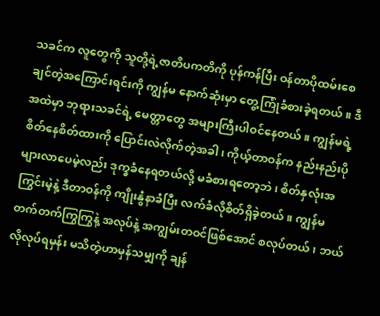သခင်က လူတွေကို သူတို့ရဲ့ဇာတိပကတိကို ပုန်ကန်ပြီး ဝန်တာပိုထမ်းစေချင်တဲ့အကြောင်းရင်းကို ကျွန်မ နောက်ဆုံးမှာ တွေ့ကြုံခံစားခဲ့ရတယ်။ ဒီအထဲမှာ ဘုရားသခင်ရဲ့ မေတ္တာတွေ အများကြီးပါဝင်နေတယ်။ ကျွန်မရဲ့ စိတ်နေစိတ်ထားကို ပြောင်းလဲလိုက်တဲ့အခါ၊ ကိုယ့်တာဝန်က နည်းနည်းပိုများလာပေမဲ့လည်း ဒုက္ခခံနေရတယ်လို့ မခံစားရတော့ဘဲ၊ စိတ်နှလုံးအကြွင်းမဲ့နဲ့ ဒီတာဝန်ကို ကျိုးနွံနာခံပြီး လက်ခံလိုစိတ်ရှိခဲ့တယ်။ ကျွန်မ တက်တက်ကြွကြွနဲ့ အလုပ်နဲ့ အကျွမ်းတဝင်ဖြစ်အောင် စလုပ်တယ်၊ ဘယ်လိုလုပ်ရမှန်း မသိတဲ့ဟာမှန်သမျှကို ချန်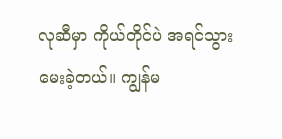လုဆီမှာ ကိုယ်တိုင်ပဲ အရင်သွားမေးခဲ့တယ်။ ကျွန်မ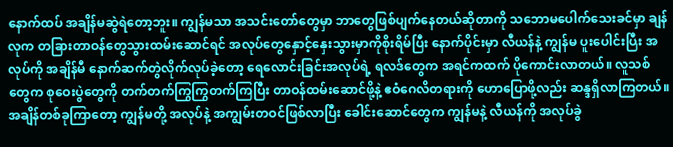နောက်ထပ် အချိန်မဆွဲရဲတော့ဘူး။ ကျွန်မသာ အသင်းတော်တွေမှာ ဘာတွေဖြစ်ပျက်နေတယ်ဆိုတာကို သဘောမပေါက်သေးခင်မှာ ချန်လုက တခြားတာဝန်တွေသွားထမ်းဆောင်ရင် အလုပ်တွေနှောင့်နှေးသွားမှာကိုစိုးရိမ်ပြီး နောက်ပိုင်းမှာ လီယန်နဲ့ ကျွန်မ ပူးပေါင်းပြီး အလုပ်ကို အချိန်မီ နောက်ဆက်တွဲလိုက်လုပ်ခဲ့တော့ ရေလောင်းခြင်းအလုပ်ရဲ့ ရလဒ်တွေက အရင်ကထက် ပိုကောင်းလာတယ်။ လူသစ်တွေက စုဝေးပွဲတွေကို တက်တက်ကြွကြွတက်ကြပြီး တာဝန်ထမ်းဆောင်ဖို့နဲ့ ဧဝံဂေလိတရားကို ဟောပြောဖို့လည်း ဆန္ဒရှိလာကြတယ်။
အချိန်တစ်ခုကြာတော့ ကျွန်မတို့ အလုပ်နဲ့ အကျွမ်းတဝင်ဖြစ်လာပြီး ခေါင်းဆောင်တွေက ကျွန်မနဲ့ လီယန်ကို အလုပ်ခွဲ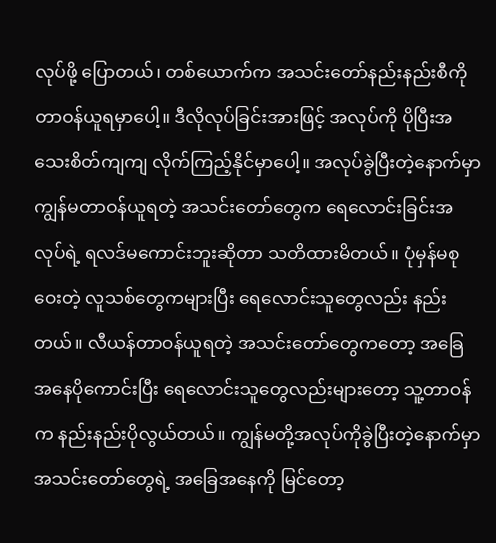လုပ်ဖို့ ပြောတယ်၊ တစ်ယောက်က အသင်းတော်နည်းနည်းစီကို တာဝန်ယူရမှာပေါ့။ ဒီလိုလုပ်ခြင်းအားဖြင့် အလုပ်ကို ပိုပြီးအသေးစိတ်ကျကျ လိုက်ကြည့်နိုင်မှာပေါ့။ အလုပ်ခွဲပြီးတဲ့နောက်မှာ ကျွန်မတာဝန်ယူရတဲ့ အသင်းတော်တွေက ရေလောင်းခြင်းအလုပ်ရဲ့ ရလဒ်မကောင်းဘူးဆိုတာ သတိထားမိတယ်။ ပုံမှန်မစုဝေးတဲ့ လူသစ်တွေကများပြီး ရေလောင်းသူတွေလည်း နည်းတယ်။ လီယန်တာဝန်ယူရတဲ့ အသင်းတော်တွေကတော့ အခြေအနေပိုကောင်းပြီး ရေလောင်းသူတွေလည်းများတော့ သူ့တာဝန်က နည်းနည်းပိုလွယ်တယ်။ ကျွန်မတို့အလုပ်ကိုခွဲပြီးတဲ့နောက်မှာ အသင်းတော်တွေရဲ့ အခြေအနေကို မြင်တော့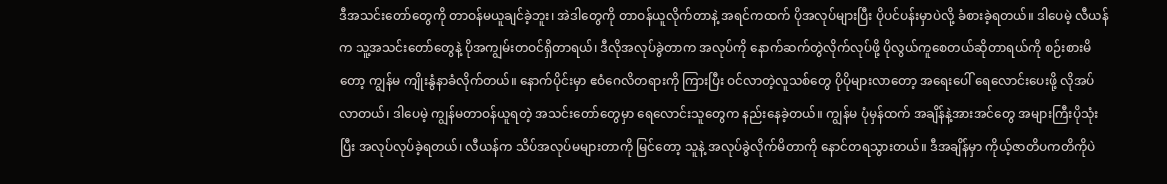ဒီအသင်းတော်တွေကို တာဝန်မယူချင်ခဲ့ဘူး၊ အဲဒါတွေကို တာဝန်ယူလိုက်တာနဲ့ အရင်ကထက် ပိုအလုပ်များပြီး ပိုပင်ပန်းမှာပဲလို့ ခံစားခဲ့ရတယ်။ ဒါပေမဲ့ လီယန်က သူ့အသင်းတော်တွေနဲ့ ပိုအကျွမ်းတဝင်ရှိတာရယ်၊ ဒီလိုအလုပ်ခွဲတာက အလုပ်ကို နောက်ဆက်တွဲလိုက်လုပ်ဖို့ ပိုလွယ်ကူစေတယ်ဆိုတာရယ်ကို စဉ်းစားမိတော့ ကျွန်မ ကျိုးနွံနာခံလိုက်တယ်။ နောက်ပိုင်းမှာ ဧဝံဂေလိတရားကို ကြားပြီး ဝင်လာတဲ့လူသစ်တွေ ပိုပိုများလာတော့ အရေးပေါ် ရေလောင်းပေးဖို့ လိုအပ်လာတယ်၊ ဒါပေမဲ့ ကျွန်မတာဝန်ယူရတဲ့ အသင်းတော်တွေမှာ ရေလောင်းသူတွေက နည်းနေခဲ့တယ်။ ကျွန်မ ပုံမှန်ထက် အချိန်နဲ့အားအင်တွေ အများကြီးပိုသုံးပြီး အလုပ်လုပ်ခဲ့ရတယ်၊ လီယန်က သိပ်အလုပ်မများတာကို မြင်တော့ သူနဲ့ အလုပ်ခွဲလိုက်မိတာကို နောင်တရသွားတယ်။ ဒီအချိန်မှာ ကိုယ့်ဇာတိပကတိကိုပဲ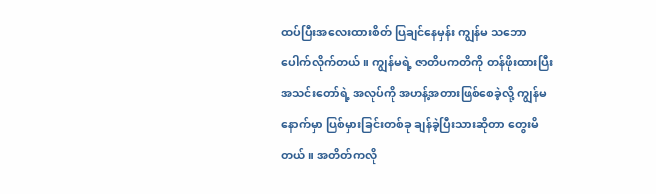ထပ်ပြီးအလေးထားစိတ် ပြချင်နေမှန်း ကျွန်မ သဘောပေါက်လိုက်တယ်။ ကျွန်မရဲ့ ဇာတိပကတိကို တန်ဖိုးထားပြီး အသင်းတော်ရဲ့ အလုပ်ကို အဟန့်အတားဖြစ်စေခဲ့လို့ ကျွန်မနောက်မှာ ပြစ်မှားခြင်းတစ်ခု ချန်ခဲ့ပြီးသားဆိုတာ တွေးမိတယ်။ အတိတ်ကလို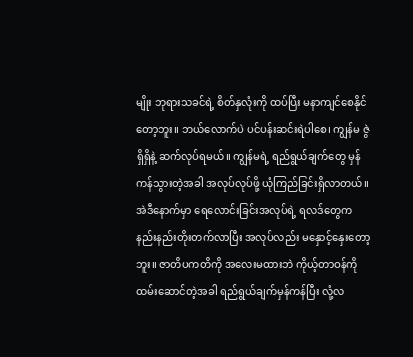မျိုး ဘုရားသခင်ရဲ့ စိတ်နှလုံးကို ထပ်ပြီး မနာကျင်စေနိုင်တော့ဘူး။ ဘယ်လောက်ပဲ ပင်ပန်းဆင်းရဲပါစေ၊ ကျွန်မ ဇွဲရှိရှိနဲ့ ဆက်လုပ်ရမယ်။ ကျွန်မရဲ့ ရည်ရွယ်ချက်တွေ မှန်ကန်သွားတဲ့အခါ အလုပ်လုပ်ဖို့ ယုံကြည်ခြင်းရှိလာတယ်။ အဲဒီနောက်မှာ ရေလောင်းခြင်းအလုပ်ရဲ့ ရလဒ်တွေက နည်းနည်းတိုးတက်လာပြီး အလုပ်လည်း မနှောင့်နှေးတော့ဘူး။ ဇာတိပကတိကို အလေးမထားဘဲ ကိုယ့်တာဝန်ကို ထမ်းဆောင်တဲ့အခါ ရည်ရွယ်ချက်မှန်ကန်ပြီး လုံ့လ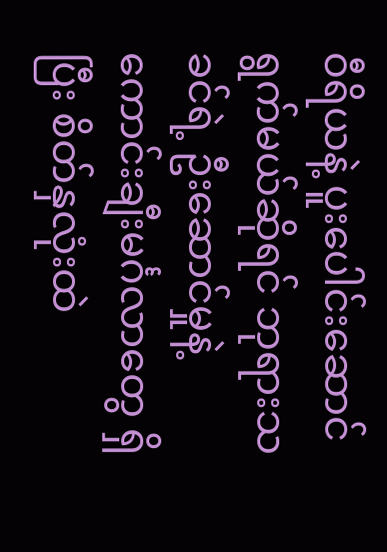ဝီရိယနဲ့ ပူးပေါင်းဆောင်ရွက်မယ်ဆိုရင် ဘုရားသခင်ရဲ့ ဦးဆောင်မှုနဲ့ ကောင်းချီးမင်္ဂလာတွေ ရှိပြီး စိတ်နှလုံးထဲ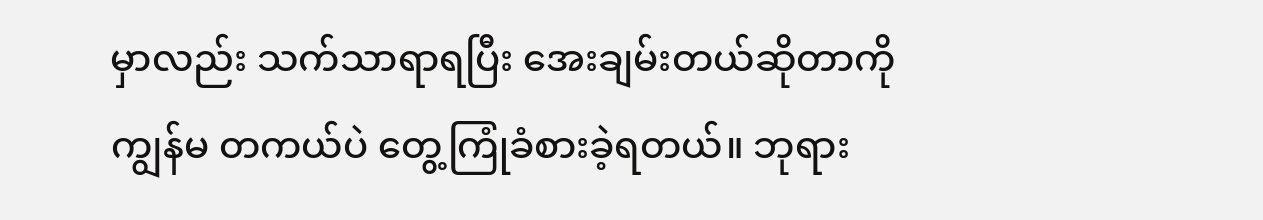မှာလည်း သက်သာရာရပြီး အေးချမ်းတယ်ဆိုတာကို ကျွန်မ တကယ်ပဲ တွေ့ကြုံခံစားခဲ့ရတယ်။ ဘုရား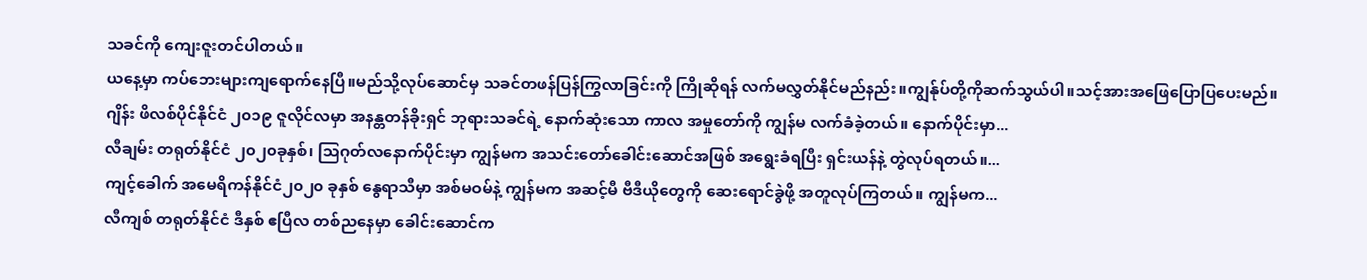သခင်ကို ကျေးဇူးတင်ပါတယ်။
ယနေ့မှာ ကပ်ဘေးများကျရောက်နေပြီ။မည်သို့လုပ်ဆောင်မှ သခင်တဖန်ပြန်ကြွလာခြင်းကို ကြိုဆိုရန် လက်မလွှတ်နိုင်မည်နည်း။ကျွန်ုပ်တို့ကိုဆက်သွယ်ပါ။သင့်အားအဖြေပြောပြပေးမည်။
ဂျိန်း ဖိလစ်ပိုင်နိုင်ငံ ၂၀၁၉ ဇူလိုင်လမှာ အနန္တတန်ခိုးရှင် ဘုရားသခင်ရဲ့ နောက်ဆုံးသော ကာလ အမှုတော်ကို ကျွန်မ လက်ခံခဲ့တယ်။ နောက်ပိုင်းမှာ...
လီချမ်း တရုတ်နိုင်ငံ ၂၀၂၀ခုနှစ်၊ သြဂုတ်လနောက်ပိုင်းမှာ ကျွန်မက အသင်းတော်ခေါင်းဆောင်အဖြစ် အရွေးခံရပြီး ရှင်းယန်နဲ့ တွဲလုပ်ရတယ်။...
ကျင့်ခေါက် အမေရိကန်နိုင်ငံ၂၀၂၀ ခုနှစ် နွေရာသီမှာ အစ်မဝမ်နဲ့ ကျွန်မက အဆင့်မီ ဗီဒီယိုတွေကို ဆေးရောင်ခွဲဖို့ အတူလုပ်ကြတယ်။ ကျွန်မက...
လီကျစ် တရုတ်နိုင်ငံ ဒီနှစ် ဧပြီလ တစ်ညနေမှာ ခေါင်းဆောင်က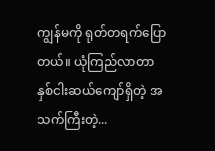ကျွန်မကို ရုတ်တရက်ပြောတယ်။ ယုံကြည်လာတာ နှစ်ငါးဆယ်ကျော်ရှိတဲ့ အသက်ကြီးတဲ့...